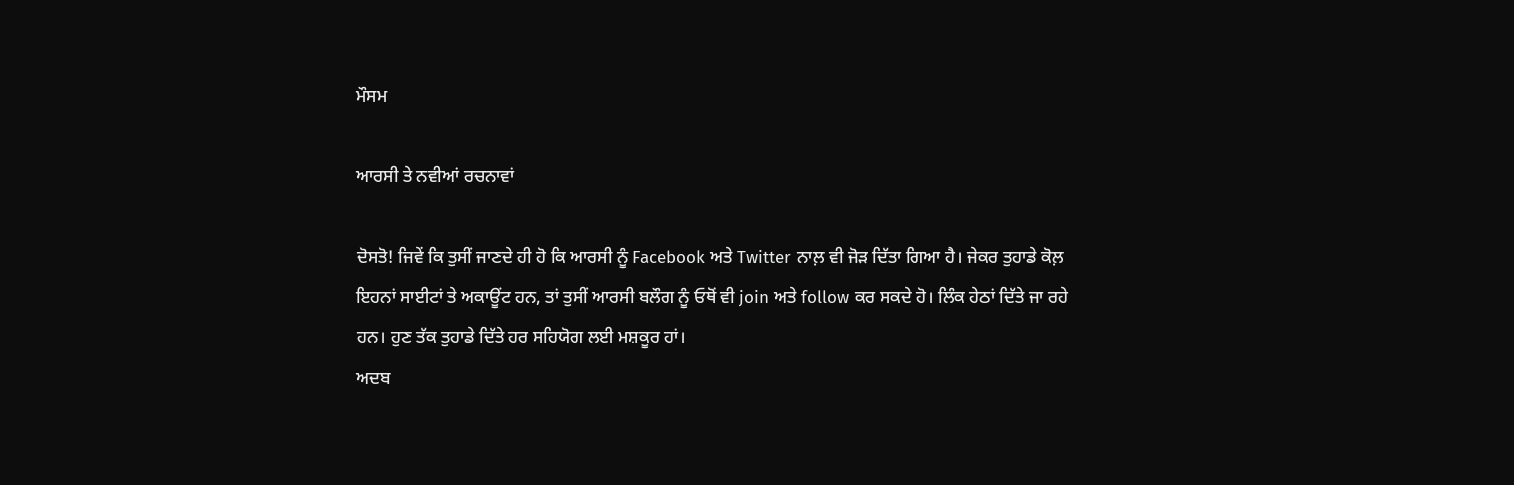ਮੌਸਮ

ਆਰਸੀ ਤੇ ਨਵੀਆਂ ਰਚਨਾਵਾਂ

ਦੋਸਤੋ! ਜਿਵੇਂ ਕਿ ਤੁਸੀਂ ਜਾਣਦੇ ਹੀ ਹੋ ਕਿ ਆਰਸੀ ਨੂੰ Facebook ਅਤੇ Twitter ਨਾਲ਼ ਵੀ ਜੋੜ ਦਿੱਤਾ ਗਿਆ ਹੈ। ਜੇਕਰ ਤੁਹਾਡੇ ਕੋਲ਼ ਇਹਨਾਂ ਸਾਈਟਾਂ ਤੇ ਅਕਾਊਂਟ ਹਨ, ਤਾਂ ਤੁਸੀਂ ਆਰਸੀ ਬਲੌਗ ਨੂੰ ਓਥੋਂ ਵੀ join ਅਤੇ follow ਕਰ ਸਕਦੇ ਹੋ। ਲਿੰਕ ਹੇਠਾਂ ਦਿੱਤੇ ਜਾ ਰਹੇ ਹਨ। ਹੁਣ ਤੱਕ ਤੁਹਾਡੇ ਦਿੱਤੇ ਹਰ ਸਹਿਯੋਗ ਲਈ ਮਸ਼ਕੂਰ ਹਾਂ।
ਅਦਬ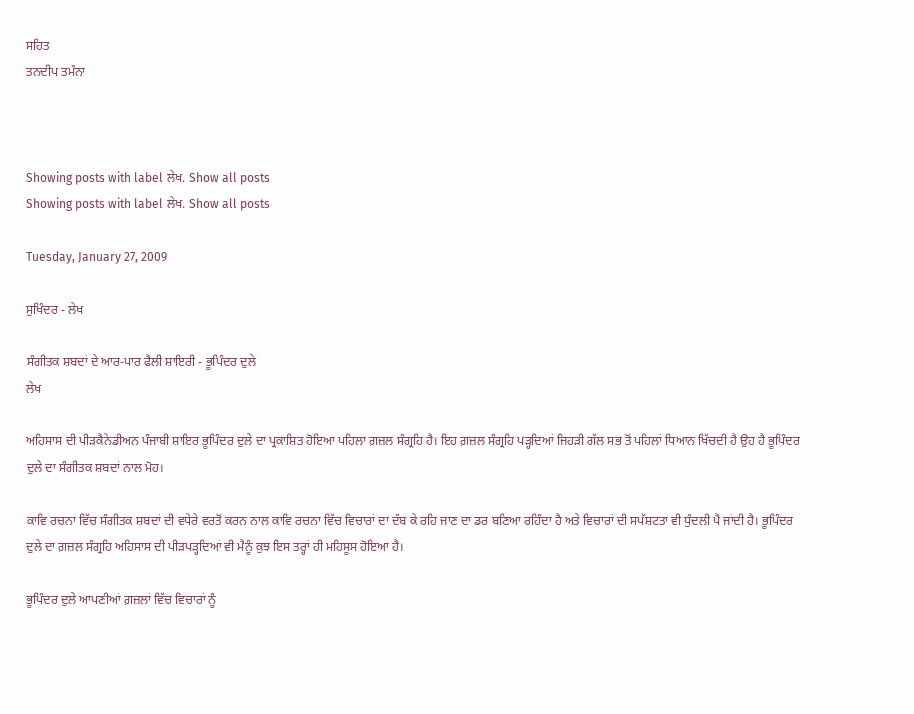ਸਹਿਤ
ਤਨਦੀਪ ਤਮੰਨਾ



Showing posts with label ਲੇਖ. Show all posts
Showing posts with label ਲੇਖ. Show all posts

Tuesday, January 27, 2009

ਸੁਖਿੰਦਰ - ਲੇਖ

ਸੰਗੀਤਕ ਸ਼ਬਦਾਂ ਦੇ ਆਰ-ਪਾਰ ਫੈਲੀ ਸ਼ਾਇਰੀ - ਭੂਪਿੰਦਰ ਦੁਲੇ
ਲੇਖ

ਅਹਿਸਾਸ ਦੀ ਪੀੜਕੈਨੇਡੀਅਨ ਪੰਜਾਬੀ ਸ਼ਾਇਰ ਭੂਪਿੰਦਰ ਦੁਲੇ ਦਾ ਪ੍ਰਕਾਸ਼ਿਤ ਹੋਇਆ ਪਹਿਲਾ ਗ਼ਜ਼ਲ ਸੰਗ੍ਰਹਿ ਹੈ। ਇਹ ਗ਼ਜ਼ਲ ਸੰਗ੍ਰਹਿ ਪੜ੍ਹਦਿਆਂ ਜਿਹੜੀ ਗੱਲ ਸਭ ਤੋਂ ਪਹਿਲਾਂ ਧਿਆਨ ਖਿੱਚਦੀ ਹੈ ਉਹ ਹੈ ਭੂਪਿੰਦਰ ਦੁਲੇ ਦਾ ਸੰਗੀਤਕ ਸ਼ਬਦਾਂ ਨਾਲ ਮੋਹ।

ਕਾਵਿ ਰਚਨਾ ਵਿੱਚ ਸੰਗੀਤਕ ਸ਼ਬਦਾਂ ਦੀ ਵਧੇਰੇ ਵਰਤੋਂ ਕਰਨ ਨਾਲ ਕਾਵਿ ਰਚਨਾ ਵਿੱਚ ਵਿਚਾਰਾਂ ਦਾ ਦੱਬ ਕੇ ਰਹਿ ਜਾਣ ਦਾ ਡਰ ਬਣਿਆ ਰਹਿੰਦਾ ਹੈ ਅਤੇ ਵਿਚਾਰਾਂ ਦੀ ਸਪੱਸ਼ਟਤਾ ਵੀ ਧੁੰਦਲੀ ਪੈ ਜਾਂਦੀ ਹੈ। ਭੂਪਿੰਦਰ ਦੁਲੇ ਦਾ ਗ਼ਜ਼ਲ ਸੰਗ੍ਰਹਿ ਅਹਿਸਾਸ ਦੀ ਪੀੜਪੜ੍ਹਦਿਆਂ ਵੀ ਮੈਨੂੰ ਕੁਝ ਇਸ ਤਰ੍ਹਾਂ ਹੀ ਮਹਿਸੂਸ ਹੋਇਆ ਹੈ।

ਭੂਪਿੰਦਰ ਦੁਲੇ ਆਪਣੀਆਂ ਗ਼ਜ਼ਲਾਂ ਵਿੱਚ ਵਿਚਾਰਾਂ ਨੂੰ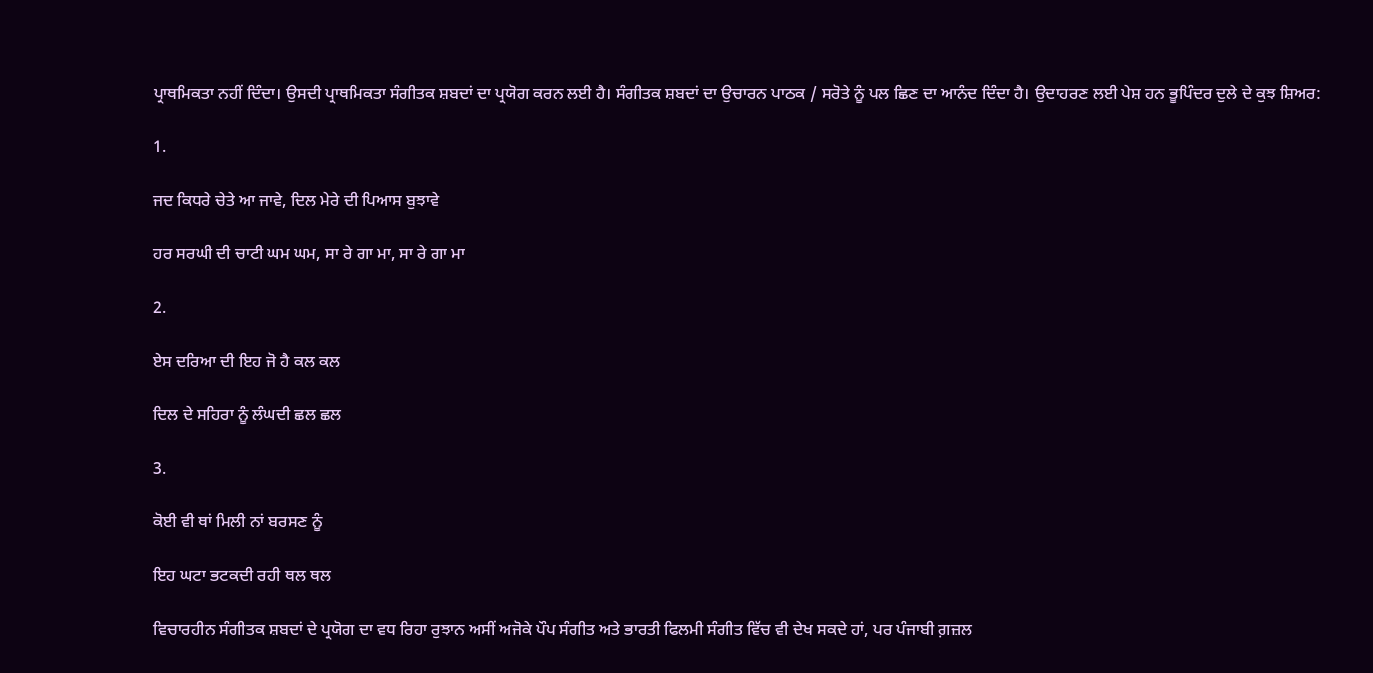ਪ੍ਰਾਥਮਿਕਤਾ ਨਹੀਂ ਦਿੰਦਾ। ਉਸਦੀ ਪ੍ਰਾਥਮਿਕਤਾ ਸੰਗੀਤਕ ਸ਼ਬਦਾਂ ਦਾ ਪ੍ਰਯੋਗ ਕਰਨ ਲਈ ਹੈ। ਸੰਗੀਤਕ ਸ਼ਬਦਾਂ ਦਾ ਉਚਾਰਨ ਪਾਠਕ / ਸਰੋਤੇ ਨੂੰ ਪਲ ਛਿਣ ਦਾ ਆਨੰਦ ਦਿੰਦਾ ਹੈ। ਉਦਾਹਰਣ ਲਈ ਪੇਸ਼ ਹਨ ਭੂਪਿੰਦਰ ਦੁਲੇ ਦੇ ਕੁਝ ਸ਼ਿਅਰ:

1.

ਜਦ ਕਿਧਰੇ ਚੇਤੇ ਆ ਜਾਵੇ, ਦਿਲ ਮੇਰੇ ਦੀ ਪਿਆਸ ਬੁਝਾਵੇ

ਹਰ ਸਰਘੀ ਦੀ ਚਾਟੀ ਘਮ ਘਮ, ਸਾ ਰੇ ਗਾ ਮਾ, ਸਾ ਰੇ ਗਾ ਮਾ

2.

ਏਸ ਦਰਿਆ ਦੀ ਇਹ ਜੋ ਹੈ ਕਲ ਕਲ

ਦਿਲ ਦੇ ਸਹਿਰਾ ਨੂੰ ਲੰਘਦੀ ਛਲ ਛਲ

3.

ਕੋਈ ਵੀ ਥਾਂ ਮਿਲੀ ਨਾਂ ਬਰਸਣ ਨੂੰ

ਇਹ ਘਟਾ ਭਟਕਦੀ ਰਹੀ ਥਲ ਥਲ

ਵਿਚਾਰਹੀਨ ਸੰਗੀਤਕ ਸ਼ਬਦਾਂ ਦੇ ਪ੍ਰਯੋਗ ਦਾ ਵਧ ਰਿਹਾ ਰੁਝਾਨ ਅਸੀਂ ਅਜੋਕੇ ਪੌਪ ਸੰਗੀਤ ਅਤੇ ਭਾਰਤੀ ਫਿਲਮੀ ਸੰਗੀਤ ਵਿੱਚ ਵੀ ਦੇਖ ਸਕਦੇ ਹਾਂ, ਪਰ ਪੰਜਾਬੀ ਗ਼ਜ਼ਲ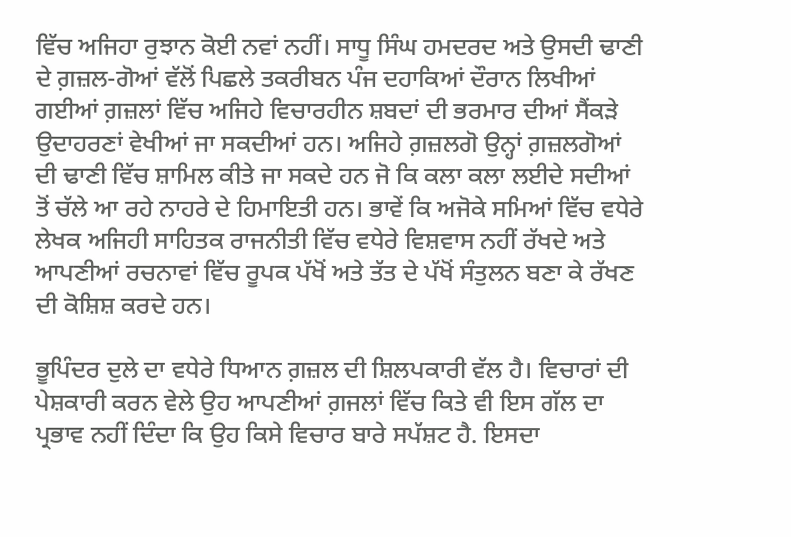ਵਿੱਚ ਅਜਿਹਾ ਰੁਝਾਨ ਕੋਈ ਨਵਾਂ ਨਹੀਂ। ਸਾਧੂ ਸਿੰਘ ਹਮਦਰਦ ਅਤੇ ਉਸਦੀ ਢਾਣੀ ਦੇ ਗ਼ਜ਼ਲ-ਗੋਆਂ ਵੱਲੋਂ ਪਿਛਲੇ ਤਕਰੀਬਨ ਪੰਜ ਦਹਾਕਿਆਂ ਦੌਰਾਨ ਲਿਖੀਆਂ ਗਈਆਂ ਗ਼ਜ਼ਲਾਂ ਵਿੱਚ ਅਜਿਹੇ ਵਿਚਾਰਹੀਨ ਸ਼ਬਦਾਂ ਦੀ ਭਰਮਾਰ ਦੀਆਂ ਸੈਂਕੜੇ ਉਦਾਹਰਣਾਂ ਵੇਖੀਆਂ ਜਾ ਸਕਦੀਆਂ ਹਨ। ਅਜਿਹੇ ਗ਼ਜ਼ਲਗੋ ਉਨ੍ਹਾਂ ਗ਼ਜ਼ਲਗੋਆਂ ਦੀ ਢਾਣੀ ਵਿੱਚ ਸ਼ਾਮਿਲ ਕੀਤੇ ਜਾ ਸਕਦੇ ਹਨ ਜੋ ਕਿ ਕਲਾ ਕਲਾ ਲਈਦੇ ਸਦੀਆਂ ਤੋਂ ਚੱਲੇ ਆ ਰਹੇ ਨਾਹਰੇ ਦੇ ਹਿਮਾਇਤੀ ਹਨ। ਭਾਵੇਂ ਕਿ ਅਜੋਕੇ ਸਮਿਆਂ ਵਿੱਚ ਵਧੇਰੇ ਲੇਖਕ ਅਜਿਹੀ ਸਾਹਿਤਕ ਰਾਜਨੀਤੀ ਵਿੱਚ ਵਧੇਰੇ ਵਿਸ਼ਵਾਸ ਨਹੀਂ ਰੱਖਦੇ ਅਤੇ ਆਪਣੀਆਂ ਰਚਨਾਵਾਂ ਵਿੱਚ ਰੂਪਕ ਪੱਖੋਂ ਅਤੇ ਤੱਤ ਦੇ ਪੱਖੋਂ ਸੰਤੁਲਨ ਬਣਾ ਕੇ ਰੱਖਣ ਦੀ ਕੋਸ਼ਿਸ਼ ਕਰਦੇ ਹਨ।

ਭੂਪਿੰਦਰ ਦੁਲੇ ਦਾ ਵਧੇਰੇ ਧਿਆਨ ਗ਼ਜ਼ਲ ਦੀ ਸ਼ਿਲਪਕਾਰੀ ਵੱਲ ਹੈ। ਵਿਚਾਰਾਂ ਦੀ ਪੇਸ਼ਕਾਰੀ ਕਰਨ ਵੇਲੇ ਉਹ ਆਪਣੀਆਂ ਗ਼ਜਲਾਂ ਵਿੱਚ ਕਿਤੇ ਵੀ ਇਸ ਗੱਲ ਦਾ ਪ੍ਰਭਾਵ ਨਹੀਂ ਦਿੰਦਾ ਕਿ ਉਹ ਕਿਸੇ ਵਿਚਾਰ ਬਾਰੇ ਸਪੱਸ਼ਟ ਹੈ. ਇਸਦਾ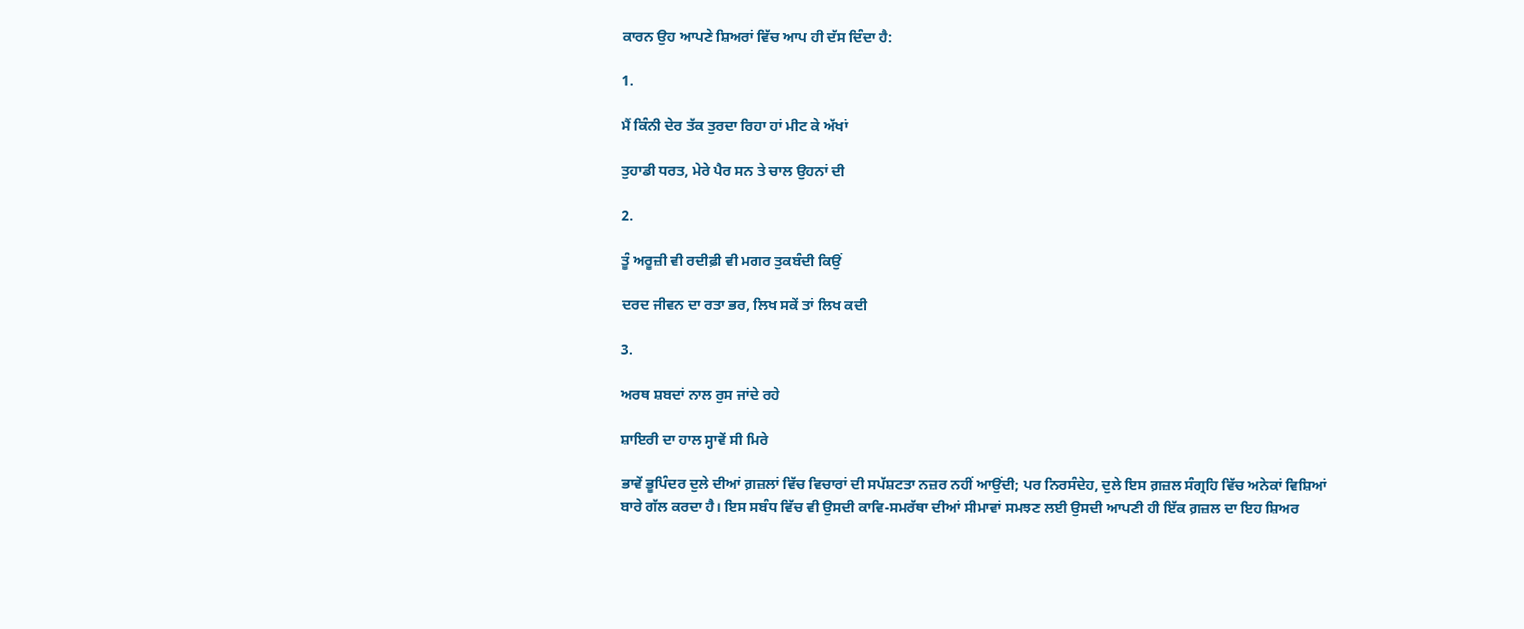ਕਾਰਨ ਉਹ ਆਪਣੇ ਸ਼ਿਅਰਾਂ ਵਿੱਚ ਆਪ ਹੀ ਦੱਸ ਦਿੰਦਾ ਹੈ:

1.

ਮੈਂ ਕਿੰਨੀ ਦੇਰ ਤੱਕ ਤੁਰਦਾ ਰਿਹਾ ਹਾਂ ਮੀਟ ਕੇ ਅੱਖਾਂ

ਤੁਹਾਡੀ ਧਰਤ, ਮੇਰੇ ਪੈਰ ਸਨ ਤੇ ਚਾਲ ਉਹਨਾਂ ਦੀ

2.

ਤੂੰ ਅਰੂਜ਼ੀ ਵੀ ਰਦੀਫ਼ੀ ਵੀ ਮਗਰ ਤੁਕਬੰਦੀ ਕਿਉਂ

ਦਰਦ ਜੀਵਨ ਦਾ ਰਤਾ ਭਰ, ਲਿਖ ਸਕੇਂ ਤਾਂ ਲਿਖ ਕਦੀ

3.

ਅਰਥ ਸ਼ਬਦਾਂ ਨਾਲ ਰੁਸ ਜਾਂਦੇ ਰਹੇ

ਸ਼ਾਇਰੀ ਦਾ ਹਾਲ ਸ੍ਹਾਵੇਂ ਸੀ ਮਿਰੇ

ਭਾਵੇਂ ਭੂਪਿੰਦਰ ਦੁਲੇ ਦੀਆਂ ਗ਼ਜ਼ਲਾਂ ਵਿੱਚ ਵਿਚਾਰਾਂ ਦੀ ਸਪੱਸ਼ਟਤਾ ਨਜ਼ਰ ਨਹੀਂ ਆਉਂਦੀ; ਪਰ ਨਿਰਸੰਦੇਹ, ਦੁਲੇ ਇਸ ਗ਼ਜ਼ਲ ਸੰਗ੍ਰਹਿ ਵਿੱਚ ਅਨੇਕਾਂ ਵਿਸ਼ਿਆਂ ਬਾਰੇ ਗੱਲ ਕਰਦਾ ਹੈ। ਇਸ ਸਬੰਧ ਵਿੱਚ ਵੀ ਉਸਦੀ ਕਾਵਿ-ਸਮਰੱਥਾ ਦੀਆਂ ਸੀਮਾਵਾਂ ਸਮਝਣ ਲਈ ਉਸਦੀ ਆਪਣੀ ਹੀ ਇੱਕ ਗ਼ਜ਼ਲ ਦਾ ਇਹ ਸ਼ਿਅਰ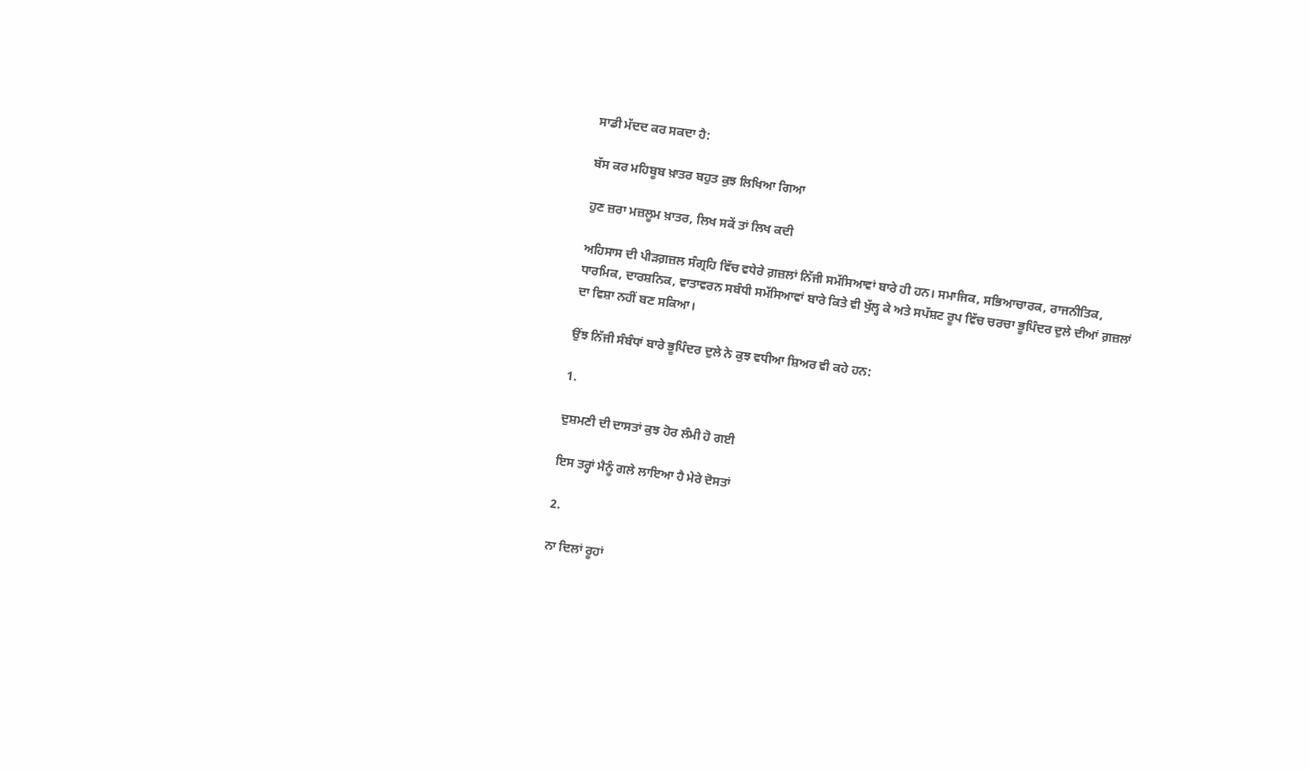ਸਾਡੀ ਮੱਦਦ ਕਰ ਸਕਦਾ ਹੈ:

ਬੱਸ ਕਰ ਮਹਿਬੂਬ ਖ਼ਾਤਰ ਬਹੁਤ ਕੁਝ ਲਿਖਿਆ ਗਿਆ

ਹੁਣ ਜ਼ਰਾ ਮਜ਼ਲੂਮ ਖ਼ਾਤਰ, ਲਿਖ ਸਕੇਂ ਤਾਂ ਲਿਖ ਕਦੀ

ਅਹਿਸਾਸ ਦੀ ਪੀੜਗ਼ਜ਼ਲ ਸੰਗ੍ਰਹਿ ਵਿੱਚ ਵਧੇਰੇ ਗ਼ਜ਼ਲਾਂ ਨਿੱਜੀ ਸਮੱਸਿਆਵਾਂ ਬਾਰੇ ਹੀ ਹਨ। ਸਮਾਜਿਕ, ਸਭਿਆਚਾਰਕ, ਰਾਜਨੀਤਿਕ, ਧਾਰਮਿਕ, ਦਾਰਸ਼ਨਿਕ, ਵਾਤਾਵਰਨ ਸਬੰਧੀ ਸਮੱਸਿਆਵਾਂ ਬਾਰੇ ਕਿਤੇ ਵੀ ਖੁੱਲ੍ਹ ਕੇ ਅਤੇ ਸਪੱਸ਼ਟ ਰੂਪ ਵਿੱਚ ਚਰਚਾ ਭੂਪਿੰਦਰ ਦੁਲੇ ਦੀਆਂ ਗ਼ਜ਼ਲਾਂ ਦਾ ਵਿਸ਼ਾ ਨਹੀਂ ਬਣ ਸਕਿਆ।

ਉਂਝ ਨਿੱਜੀ ਸੰਬੰਧਾਂ ਬਾਰੇ ਭੂਪਿੰਦਰ ਦੁਲੇ ਨੇ ਕੁਝ ਵਧੀਆ ਸ਼ਿਅਰ ਵੀ ਕਹੇ ਹਨ:

1.

ਦੁਸ਼ਮਣੀ ਦੀ ਦਾਸਤਾਂ ਕੁਝ ਹੋਰ ਲੰਮੀ ਹੋ ਗਈ

ਇਸ ਤਰ੍ਹਾਂ ਮੈਨੂੰ ਗਲੇ ਲਾਇਆ ਹੈ ਮੇਰੇ ਦੋਸਤਾਂ

2.

ਨਾ ਦਿਲਾਂ ਰੂਹਾਂ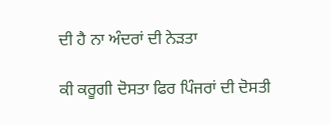ਦੀ ਹੈ ਨਾ ਅੰਦਰਾਂ ਦੀ ਨੇੜਤਾ

ਕੀ ਕਰੂਗੀ ਦੋਸਤਾ ਫਿਰ ਪਿੰਜਰਾਂ ਦੀ ਦੋਸਤੀ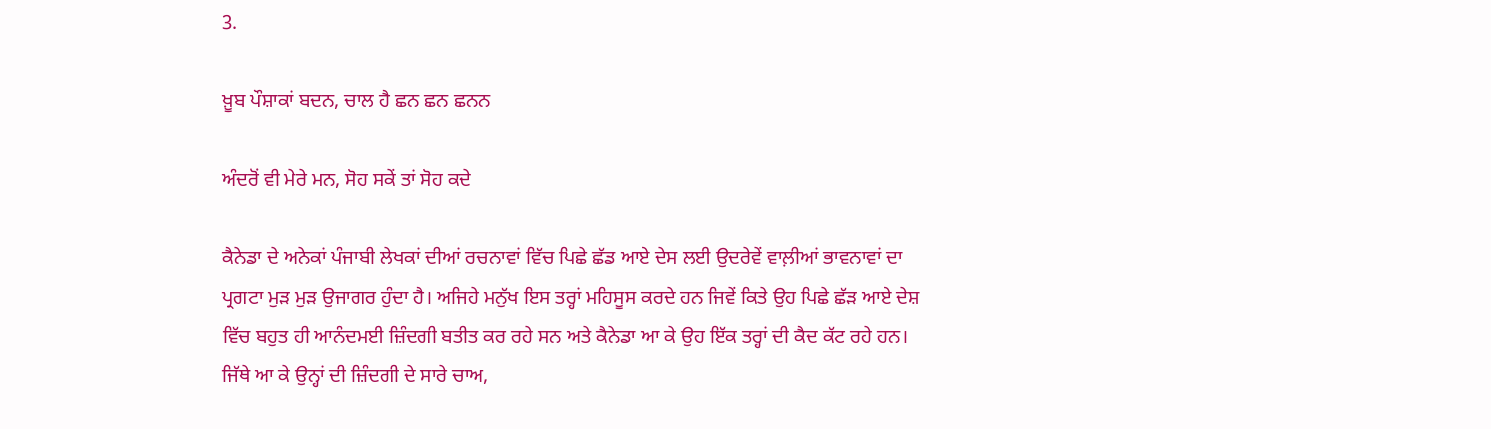3.

ਖ਼ੂਬ ਪੌਸ਼ਾਕਾਂ ਬਦਨ, ਚਾਲ ਹੈ ਛਨ ਛਨ ਛਨਨ

ਅੰਦਰੋਂ ਵੀ ਮੇਰੇ ਮਨ, ਸੋਹ ਸਕੇਂ ਤਾਂ ਸੋਹ ਕਦੇ

ਕੈਨੇਡਾ ਦੇ ਅਨੇਕਾਂ ਪੰਜਾਬੀ ਲੇਖਕਾਂ ਦੀਆਂ ਰਚਨਾਵਾਂ ਵਿੱਚ ਪਿਛੇ ਛੱਡ ਆਏ ਦੇਸ ਲਈ ਉਦਰੇਵੇਂ ਵਾਲ਼ੀਆਂ ਭਾਵਨਾਵਾਂ ਦਾ ਪ੍ਰਗਟਾ ਮੁੜ ਮੁੜ ਉਜਾਗਰ ਹੁੰਦਾ ਹੈ। ਅਜਿਹੇ ਮਨੁੱਖ ਇਸ ਤਰ੍ਹਾਂ ਮਹਿਸੂਸ ਕਰਦੇ ਹਨ ਜਿਵੇਂ ਕਿਤੇ ਉਹ ਪਿਛੇ ਛੱਡ਼ ਆਏ ਦੇਸ਼ ਵਿੱਚ ਬਹੁਤ ਹੀ ਆਨੰਦਮਈ ਜ਼ਿੰਦਗੀ ਬਤੀਤ ਕਰ ਰਹੇ ਸਨ ਅਤੇ ਕੈਨੇਡਾ ਆ ਕੇ ਉਹ ਇੱਕ ਤਰ੍ਹਾਂ ਦੀ ਕੈਦ ਕੱਟ ਰਹੇ ਹਨ। ਜਿੱਥੇ ਆ ਕੇ ਉਨ੍ਹਾਂ ਦੀ ਜ਼ਿੰਦਗੀ ਦੇ ਸਾਰੇ ਚਾਅ,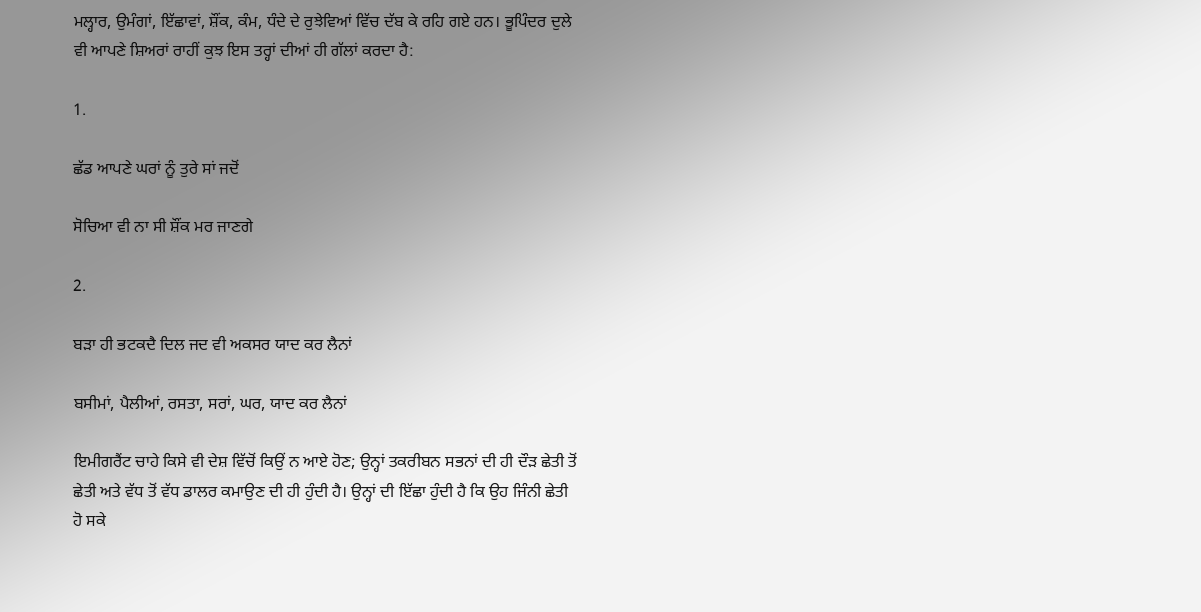ਮਲ੍ਹਾਰ, ਉਮੰਗਾਂ, ਇੱਛਾਵਾਂ, ਸ਼ੌਂਕ, ਕੰਮ, ਧੰਦੇ ਦੇ ਰੁਝੇਵਿਆਂ ਵਿੱਚ ਦੱਬ ਕੇ ਰਹਿ ਗਏ ਹਨ। ਭੂਪਿੰਦਰ ਦੁਲੇ ਵੀ ਆਪਣੇ ਸ਼ਿਅਰਾਂ ਰਾਹੀਂ ਕੁਝ ਇਸ ਤਰ੍ਹਾਂ ਦੀਆਂ ਹੀ ਗੱਲਾਂ ਕਰਦਾ ਹੈ:

1.

ਛੱਡ ਆਪਣੇ ਘਰਾਂ ਨੂੰ ਤੁਰੇ ਸਾਂ ਜਦੋਂ

ਸੋਚਿਆ ਵੀ ਨਾ ਸੀ ਸ਼ੌਂਕ ਮਰ ਜਾਣਗੇ

2.

ਬੜਾ ਹੀ ਭਟਕਦੈ ਦਿਲ ਜਦ ਵੀ ਅਕਸਰ ਯਾਦ ਕਰ ਲੈਨਾਂ

ਬਸੀਮਾਂ, ਪੈਲੀਆਂ, ਰਸਤਾ, ਸਰਾਂ, ਘਰ, ਯਾਦ ਕਰ ਲੈਨਾਂ

ਇਮੀਗਰੈਂਟ ਚਾਹੇ ਕਿਸੇ ਵੀ ਦੇਸ਼ ਵਿੱਚੋਂ ਕਿਉਂ ਨ ਆਏ ਹੋਣ; ਉਨ੍ਹਾਂ ਤਕਰੀਬਨ ਸਭਨਾਂ ਦੀ ਹੀ ਦੌੜ ਛੇਤੀ ਤੋਂ ਛੇਤੀ ਅਤੇ ਵੱਧ ਤੋਂ ਵੱਧ ਡਾਲਰ ਕਮਾਉਣ ਦੀ ਹੀ ਹੁੰਦੀ ਹੈ। ਉਨ੍ਹਾਂ ਦੀ ਇੱਛਾ ਹੁੰਦੀ ਹੈ ਕਿ ਉਹ ਜਿੰਨੀ ਛੇਤੀ ਹੋ ਸਕੇ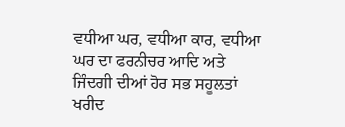ਵਧੀਆ ਘਰ, ਵਧੀਆ ਕਾਰ, ਵਧੀਆ ਘਰ ਦਾ ਫਰਨੀਚਰ ਆਦਿ ਅਤੇ ਜਿੰਦਗੀ ਦੀਆਂ ਹੋਰ ਸਭ ਸਹੂਲਤਾਂ ਖਰੀਦ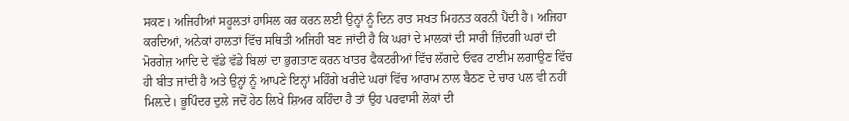ਸਕਣ। ਅਜਿਹੀਆਂ ਸਹੂਲਤਾਂ ਹਾਸਿਲ ਕਰ ਕਰਨ ਲਈ ਉਨ੍ਹਾਂ ਨੂੰ ਦਿਨ ਰਾਤ ਸਖਤ ਮਿਹਨਤ ਕਰਨੀ ਪੈਂਦੀ ਹੈ। ਅਜਿਹਾ ਕਰਦਿਆਂ, ਅਨੇਕਾਂ ਹਾਲਤਾਂ ਵਿੱਚ ਸਥਿਤੀ ਅਜਿਹੀ ਬਣ ਜਾਂਦੀ ਹੈ ਕਿ ਘਰਾਂ ਦੇ ਮਾਲਕਾਂ ਦੀ ਸਾਰੀ ਜ਼ਿੰਦਗੀ ਘਰਾਂ ਦੀ ਮੋਰਗੇਜ਼ ਆਦਿ ਦੇ ਵੱਡੇ ਵੱਡੇ ਬਿਲਾਂ ਦਾ ਭੁਗਤਾਣ ਕਰਨ ਖਾਤਰ ਫੈਕਟਰੀਆਂ ਵਿੱਚ ਲੱਗਦੇ ਓਵਰ ਟਾਈਮ ਲਗਾਉਣ ਵਿੱਚ ਹੀ ਬੀਤ ਜਾਂਦੀ ਹੈ ਅਤੇ ਉਨ੍ਹਾਂ ਨੂੰ ਆਪਣੇ ਇਨ੍ਹਾਂ ਮਹਿੰਗੇ ਖਰੀਦੇ ਘਰਾਂ ਵਿੱਚ ਆਰਾਮ ਨਾਲ ਬੈਠਣ ਦੇ ਚਾਰ ਪਲ ਵੀ ਨਹੀਂ ਮਿਲ਼ਦੇ। ਭੂਪਿੰਦਰ ਦੁਲੇ ਜਦੋਂ ਹੇਠ ਲਿਖੇ ਸ਼ਿਅਰ ਕਹਿੰਦਾ ਹੈ ਤਾਂ ਉਹ ਪਰਵਾਸੀ ਲੋਕਾਂ ਦੀ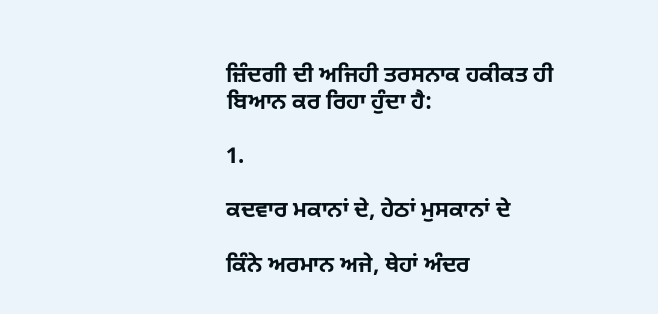ਜ਼ਿੰਦਗੀ ਦੀ ਅਜਿਹੀ ਤਰਸਨਾਕ ਹਕੀਕਤ ਹੀ ਬਿਆਨ ਕਰ ਰਿਹਾ ਹੁੰਦਾ ਹੈ:

1.

ਕਦਵਾਰ ਮਕਾਨਾਂ ਦੇ, ਹੇਠਾਂ ਮੁਸਕਾਨਾਂ ਦੇ

ਕਿੰਨੇ ਅਰਮਾਨ ਅਜੇ, ਥੇਹਾਂ ਅੰਦਰ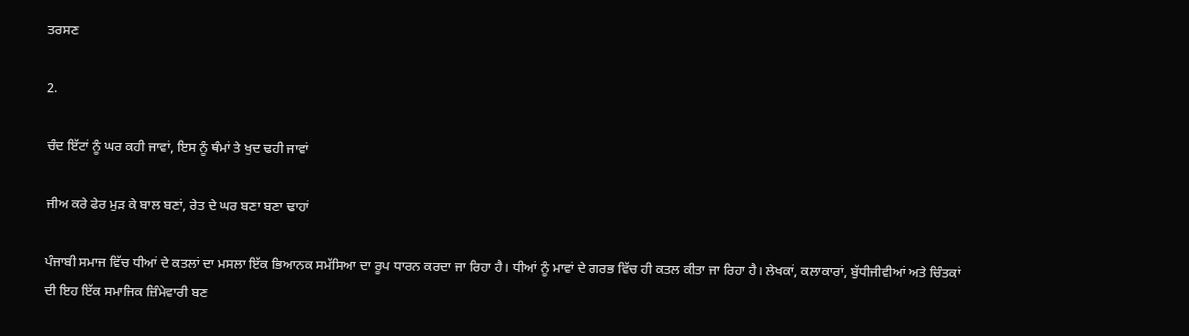ਤਰਸਣ

2.

ਚੰਦ ਇੱਟਾਂ ਨੂੰ ਘਰ ਕਹੀ ਜਾਵਾਂ, ਇਸ ਨੂੰ ਥੰਮਾਂ ਤੇ ਖੁਦ ਢਹੀ ਜਾਵਾਂ

ਜੀਅ ਕਰੇ ਫੇਰ ਮੁੜ ਕੇ ਬਾਲ ਬਣਾਂ, ਰੇਤ ਦੇ ਘਰ ਬਣਾ ਬਣਾ ਢਾਹਾਂ

ਪੰਜਾਬੀ ਸਮਾਜ ਵਿੱਚ ਧੀਆਂ ਦੇ ਕਤਲਾਂ ਦਾ ਮਸਲਾ ਇੱਕ ਭਿਆਨਕ ਸਮੱਸਿਆ ਦਾ ਰੂਪ ਧਾਰਨ ਕਰਦਾ ਜਾ ਰਿਹਾ ਹੈ। ਧੀਆਂ ਨੂੰ ਮਾਵਾਂ ਦੇ ਗਰਭ ਵਿੱਚ ਹੀ ਕਤਲ ਕੀਤਾ ਜਾ ਰਿਹਾ ਹੈ। ਲੇਖਕਾਂ, ਕਲਾਕਾਰਾਂ, ਬੁੱਧੀਜੀਵੀਆਂ ਅਤੇ ਚਿੰਤਕਾਂ ਦੀ ਇਹ ਇੱਕ ਸਮਾਜਿਕ ਜ਼ਿੰਮੇਵਾਰੀ ਬਣ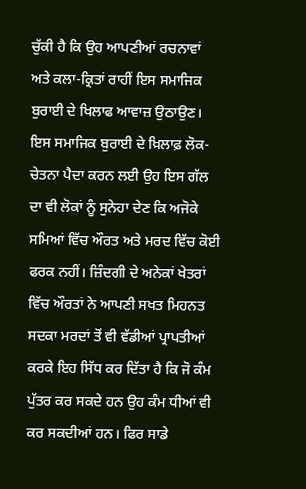ਚੁੱਕੀ ਹੈ ਕਿ ਉਹ ਆਪਣੀਆਂ ਰਚਨਾਵਾਂ ਅਤੇ ਕਲਾ-ਕ੍ਰਿਤਾਂ ਰਾਹੀਂ ਇਸ ਸਮਾਜਿਕ ਬੁਰਾਈ ਦੇ ਖਿਲਾਫ ਆਵਾਜ਼ ਉਠਾਉਣ। ਇਸ ਸਮਾਜਿਕ ਬੁਰਾਈ ਦੇ ਖ਼ਿਲਾਫ਼ ਲੋਕ-ਚੇਤਨਾ ਪੈਦਾ ਕਰਨ ਲਈ ਉਹ ਇਸ ਗੱਲ ਦਾ ਵੀ ਲੋਕਾਂ ਨੂੰ ਸੁਨੇਹਾ ਦੇਣ ਕਿ ਅਜੋਕੇ ਸਮਿਆਂ ਵਿੱਚ ਔਰਤ ਅਤੇ ਮਰਦ ਵਿੱਚ ਕੋਈ ਫਰਕ ਨਹੀਂ। ਜ਼ਿੰਦਗੀ ਦੇ ਅਨੇਕਾਂ ਖੇਤਰਾਂ ਵਿੱਚ ਔਰਤਾਂ ਨੇ ਆਪਣੀ ਸਖਤ ਮਿਹਨਤ ਸਦਕਾ ਮਰਦਾਂ ਤੋਂ ਵੀ ਵੱਡੀਆਂ ਪ੍ਰਾਪਤੀਆਂ ਕਰਕੇ ਇਹ ਸਿੱਧ ਕਰ ਦਿੱਤਾ ਹੈ ਕਿ ਜੋ ਕੰਮ ਪੁੱਤਰ ਕਰ ਸਕਦੇ ਹਨ ਉਹ ਕੰਮ ਧੀਆਂ ਵੀ ਕਰ ਸਕਦੀਆਂ ਹਨ। ਫਿਰ ਸਾਡੇ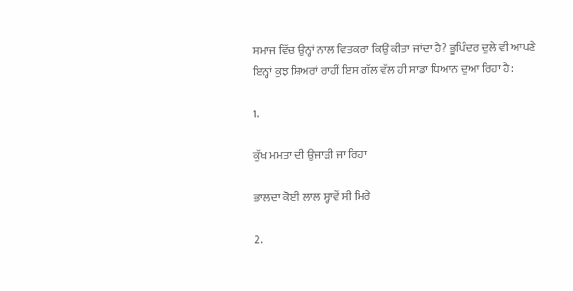ਸਮਾਜ ਵਿੱਚ ਉਨ੍ਹਾਂ ਨਾਲ ਵਿਤਕਰਾ ਕਿਉਂ ਕੀਤਾ ਜਾਂਦਾ ਹੈ? ਭੂਪਿੰਦਰ ਦੁਲੇ ਵੀ ਆਪਣੇ ਇਨ੍ਹਾਂ ਕੁਝ ਸ਼ਿਅਰਾਂ ਰਾਹੀਂ ਇਸ ਗੱਲ ਵੱਲ ਹੀ ਸਾਡਾ ਧਿਆਨ ਦੁਆ ਰਿਹਾ ਹੈ:

1.

ਕੁੱਖ ਮਮਤਾ ਦੀ ਉਜਾੜੀ ਜਾ ਰਿਹਾ

ਭਾਲਦਾ ਕੋਈ ਲਾਲ ਸ੍ਹਾਵੇਂ ਸੀ ਮਿਰੇ

2.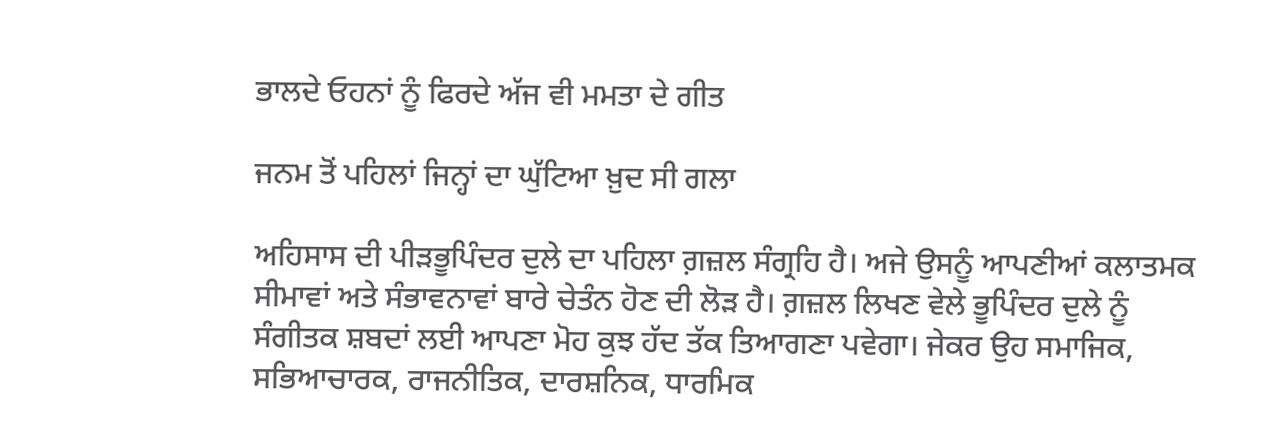ਭਾਲਦੇ ਓਹਨਾਂ ਨੂੰ ਫਿਰਦੇ ਅੱਜ ਵੀ ਮਮਤਾ ਦੇ ਗੀਤ

ਜਨਮ ਤੋਂ ਪਹਿਲਾਂ ਜਿਨ੍ਹਾਂ ਦਾ ਘੁੱਟਿਆ ਖ਼ੁਦ ਸੀ ਗਲਾ

ਅਹਿਸਾਸ ਦੀ ਪੀੜਭੂਪਿੰਦਰ ਦੁਲੇ ਦਾ ਪਹਿਲਾ ਗ਼ਜ਼ਲ ਸੰਗ੍ਰਹਿ ਹੈ। ਅਜੇ ਉਸਨੂੰ ਆਪਣੀਆਂ ਕਲਾਤਮਕ ਸੀਮਾਵਾਂ ਅਤੇ ਸੰਭਾਵਨਾਵਾਂ ਬਾਰੇ ਚੇਤੰਨ ਹੋਣ ਦੀ ਲੋੜ ਹੈ। ਗ਼ਜ਼ਲ ਲਿਖਣ ਵੇਲੇ ਭੂਪਿੰਦਰ ਦੁਲੇ ਨੂੰ ਸੰਗੀਤਕ ਸ਼ਬਦਾਂ ਲਈ ਆਪਣਾ ਮੋਹ ਕੁਝ ਹੱਦ ਤੱਕ ਤਿਆਗਣਾ ਪਵੇਗਾ। ਜੇਕਰ ਉਹ ਸਮਾਜਿਕ, ਸਭਿਆਚਾਰਕ, ਰਾਜਨੀਤਿਕ, ਦਾਰਸ਼ਨਿਕ, ਧਾਰਮਿਕ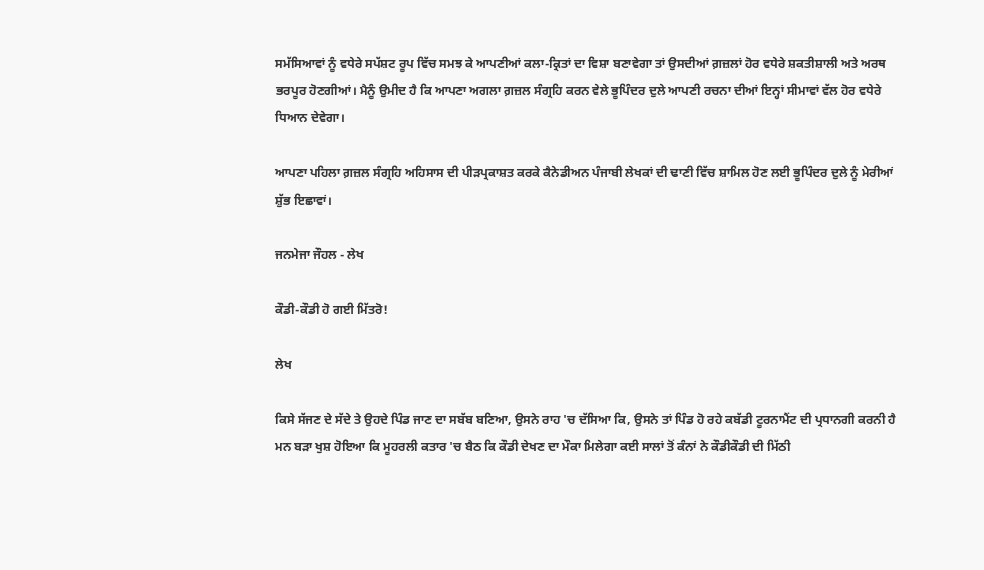ਸਮੱਸਿਆਵਾਂ ਨੂੰ ਵਧੇਰੇ ਸਪੱਸ਼ਟ ਰੂਪ ਵਿੱਚ ਸਮਝ ਕੇ ਆਪਣੀਆਂ ਕਲਾ-ਕ੍ਰਿਤਾਂ ਦਾ ਵਿਸ਼ਾ ਬਣਾਵੇਗਾ ਤਾਂ ਉਸਦੀਆਂ ਗ਼ਜ਼ਲਾਂ ਹੋਰ ਵਧੇਰੇ ਸ਼ਕਤੀਸ਼ਾਲੀ ਅਤੇ ਅਰਥ ਭਰਪੂਰ ਹੋਣਗੀਆਂ। ਮੈਨੂੰ ਉਮੀਦ ਹੈ ਕਿ ਆਪਣਾ ਅਗਲਾ ਗ਼ਜ਼ਲ ਸੰਗ੍ਰਹਿ ਕਰਨ ਵੇਲੇ ਭੂਪਿੰਦਰ ਦੁਲੇ ਆਪਣੀ ਰਚਨਾ ਦੀਆਂ ਇਨ੍ਹਾਂ ਸੀਮਾਵਾਂ ਵੱਲ ਹੋਰ ਵਧੇਰੇ ਧਿਆਨ ਦੇਵੇਗਾ।

ਆਪਣਾ ਪਹਿਲਾ ਗ਼ਜ਼ਲ ਸੰਗ੍ਰਹਿ ਅਹਿਸਾਸ ਦੀ ਪੀੜਪ੍ਰਕਾਸ਼ਤ ਕਰਕੇ ਕੈਨੇਡੀਅਨ ਪੰਜਾਬੀ ਲੇਖਕਾਂ ਦੀ ਢਾਣੀ ਵਿੱਚ ਸ਼ਾਮਿਲ ਹੋਣ ਲਈ ਭੂਪਿੰਦਰ ਦੁਲੇ ਨੂੰ ਮੇਰੀਆਂ ਸ਼ੁੱਭ ਇਛਾਵਾਂ।

ਜਨਮੇਜਾ ਜੌਹਲ - ਲੇਖ

ਕੌਡੀ-ਕੌਡੀ ਹੋ ਗਈ ਮਿੱਤਰੋ!

ਲੇਖ

ਕਿਸੇ ਸੱਜਣ ਦੇ ਸੱਦੇ ਤੇ ਉਹਦੇ ਪਿੰਡ ਜਾਣ ਦਾ ਸਬੱਬ ਬਣਿਆ, ਉਸਨੇ ਰਾਹ 'ਚ ਦੱਸਿਆ ਕਿ, ਉਸਨੇ ਤਾਂ ਪਿੰਡ ਹੋ ਰਹੇ ਕਬੱਡੀ ਟੂਰਨਾਮੈਂਟ ਦੀ ਪ੍ਰਧਾਨਗੀ ਕਰਨੀ ਹੈ ਮਨ ਬੜਾ ਖੁਸ਼ ਹੋਇਆ ਕਿ ਮੂਹਰਲੀ ਕਤਾਰ 'ਚ ਬੈਠ ਕਿ ਕੌਡੀ ਦੇਖਣ ਦਾ ਮੌਕਾ ਮਿਲੇਗਾ ਕਈ ਸਾਲਾਂ ਤੋਂ ਕੰਨਾਂ ਨੇ ਕੌਡੀਕੌਡੀ ਦੀ ਮਿੱਠੀ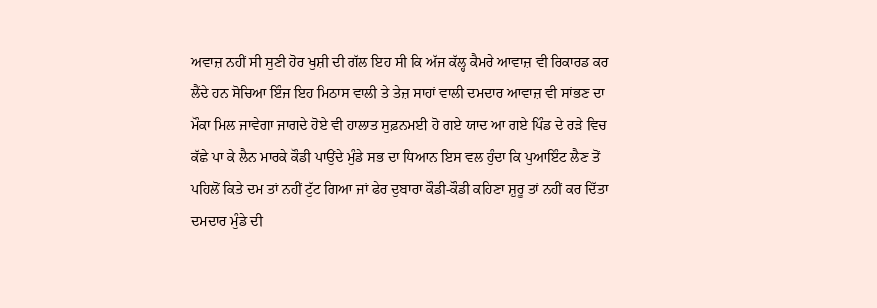ਅਵਾਜ਼ ਨਹੀਂ ਸੀ ਸੁਣੀ ਹੋਰ ਖੁਸ਼ੀ ਦੀ ਗੱਲ ਇਹ ਸੀ ਕਿ ਅੱਜ ਕੱਲ੍ਹ ਕੈਮਰੇ ਆਵਾਜ਼ ਵੀ ਰਿਕਾਰਡ ਕਰ ਲੈਂਦੇ ਹਨ ਸੋਚਿਆ ਇੰਜ ਇਹ ਮਿਠਾਸ ਵਾਲੀ ਤੇ ਤੇਜ਼ ਸਾਹਾਂ ਵਾਲੀ ਦਮਦਾਰ ਆਵਾਜ਼ ਵੀ ਸਾਂਭਣ ਦਾ ਮੌਕਾ ਮਿਲ ਜਾਵੇਗਾ ਜਾਗਦੇ ਹੋਏ ਵੀ ਹਾਲਾਤ ਸੁਫ਼ਨਮਈ ਹੋ ਗਏ ਯਾਦ ਆ ਗਏ ਪਿੰਡ ਦੇ ਰੜੇ ਵਿਚ ਕੱਛੇ ਪਾ ਕੇ ਲੈਨ ਮਾਰਕੇ ਕੌਡੀ ਪਾਉਂਦੇ ਮੁੰਡੇ ਸਭ ਦਾ ਧਿਆਨ ਇਸ ਵਲ ਹੁੰਦਾ ਕਿ ਪੁਆਇੰਟ ਲੈਣ ਤੋਂ ਪਹਿਲੋਂ ਕਿਤੇ ਦਮ ਤਾਂ ਨਹੀਂ ਟੁੱਟ ਗਿਆ ਜਾਂ ਫੇਰ ਦੁਬਾਰਾ ਕੌਡੀ-ਕੌਡੀ ਕਹਿਣਾ ਸ਼ੁਰੂ ਤਾਂ ਨਹੀਂ ਕਰ ਦਿੱਤਾ ਦਮਦਾਰ ਮੁੰਡੇ ਦੀ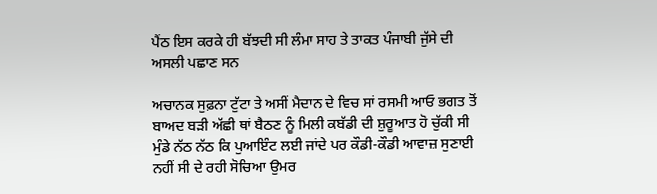ਪੈਂਠ ਇਸ ਕਰਕੇ ਹੀ ਬੱਝਦੀ ਸੀ ਲੰਮਾ ਸਾਹ ਤੇ ਤਾਕਤ ਪੰਜਾਬੀ ਜੁੱਸੇ ਦੀ ਅਸਲੀ ਪਛਾਣ ਸਨ

ਅਚਾਨਕ ਸੁਫ਼ਨਾ ਟੁੱਟਾ ਤੇ ਅਸੀਂ ਮੈਦਾਨ ਦੇ ਵਿਚ ਸਾਂ ਰਸਮੀ ਆਓ ਭਗਤ ਤੋਂ ਬਾਅਦ ਬੜੀ ਅੱਛੀ ਥਾਂ ਬੈਠਣ ਨੂੰ ਮਿਲੀ ਕਬੱਡੀ ਦੀ ਸ਼ੁਰੂਆਤ ਹੋ ਚੁੱਕੀ ਸੀ ਮੁੰਡੇ ਨੱਠ ਨੱਠ ਕਿ ਪੁਆਇੰਟ ਲਈ ਜਾਂਦੇ ਪਰ ਕੌਡੀ-ਕੌਡੀ ਆਵਾਜ਼ ਸੁਣਾਈ ਨਹੀਂ ਸੀ ਦੇ ਰਹੀ ਸੋਚਿਆ ਉਮਰ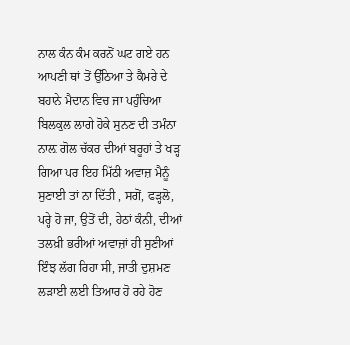ਨਾਲ ਕੰਨ ਕੰਮ ਕਰਨੋਂ ਘਟ ਗਏ ਹਨ ਆਪਣੀ ਥਾਂ ਤੋਂ ਉੱਠਿਆ ਤੇ ਕੈਮਰੇ ਦੇ ਬਹਾਨੇ ਮੈਦਾਨ ਵਿਚ ਜਾ ਪਹੁੰਚਿਆ ਬਿਲਕੁਲ ਲਾਗੇ ਹੋਕੇ ਸੁਨਣ ਦੀ ਤਮੰਨਾ ਨਾਲ਼ ਗੋਲ ਚੱਕਰ ਦੀਆਂ ਬਰੂਹਾਂ ਤੇ ਖੜ੍ਹ ਗਿਆ ਪਰ ਇਹ ਮਿੱਠੀ ਅਵਾਜ਼ ਮੈਨੂੰ ਸੁਣਾਈ ਤਾਂ ਨਾ ਦਿੱਤੀ , ਸਗੋਂ, ਫੜ੍ਹਲੋ, ਪਰ੍ਹੇ ਹੋ ਜਾ, ਉਤੋਂ ਦੀ, ਹੇਠਾਂ ਕੰਨੀ, ਦੀਆਂ ਤਲਖ਼ੀ ਭਰੀਆਂ ਅਵਾਜ਼ਾਂ ਹੀ ਸੁਣੀਆਂ ਇੰਝ ਲੱਗ ਰਿਹਾ ਸੀ, ਜਾਤੀ ਦੁਸ਼ਮਣ ਲੜਾਈ ਲਈ ਤਿਆਰ ਹੋ ਰਹੇ ਹੋਣ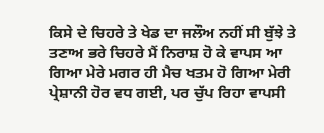ਕਿਸੇ ਦੇ ਚਿਹਰੇ ਤੇ ਖੇਡ ਦਾ ਜਲੌਅ ਨਹੀਂ ਸੀ ਬੁੱਝੇ ਤੇ ਤਣਾਅ ਭਰੇ ਚਿਹਰੇ ਮੈਂ ਨਿਰਾਸ਼ ਹੋ ਕੇ ਵਾਪਸ ਆ ਗਿਆ ਮੇਰੇ ਮਗਰ ਹੀ ਮੈਚ ਖਤਮ ਹੋ ਗਿਆ ਮੇਰੀ ਪ੍ਰੇਸ਼ਾਨੀ ਹੋਰ ਵਧ ਗਈ, ਪਰ ਚੁੱਪ ਰਿਹਾ ਵਾਪਸੀ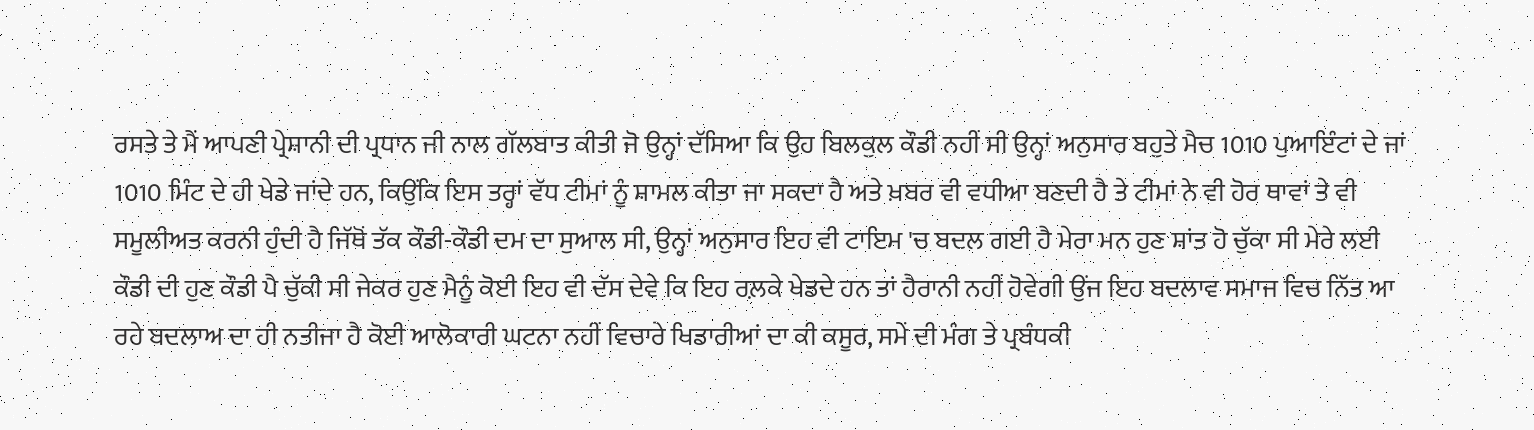ਰਸਤੇ ਤੇ ਮੈਂ ਆਪਣੀ ਪ੍ਰੇਸ਼ਾਨੀ ਦੀ ਪ੍ਰਧਾਨ ਜੀ ਨਾਲ ਗੱਲਬਾਤ ਕੀਤੀ ਜੋ ਉਨ੍ਹਾਂ ਦੱਸਿਆ ਕਿ ਉਹ ਬਿਲਕੁਲ ਕੌਡੀ ਨਹੀਂ ਸੀ ਉਨ੍ਹਾਂ ਅਨੁਸਾਰ ਬਹੁਤੇ ਮੈਚ 1010 ਪੁਆਇੰਟਾਂ ਦੇ ਜਾਂ 1010 ਮਿੰਟ ਦੇ ਹੀ ਖੇਡੇ ਜਾਂਦੇ ਹਨ, ਕਿਉਂਕਿ ਇਸ ਤਰ੍ਹਾਂ ਵੱਧ ਟੀਮਾਂ ਨੂੰ ਸ਼ਾਮਲ ਕੀਤਾ ਜਾ ਸਕਦਾ ਹੈ ਅਤੇ ਖ਼ਬਰ ਵੀ ਵਧੀਆ ਬਣਦੀ ਹੈ ਤੇ ਟੀਮਾਂ ਨੇ ਵੀ ਹੋਰ ਥਾਵਾਂ ਤੇ ਵੀ ਸਮੂਲੀਅਤ ਕਰਨੀ ਹੁੰਦੀ ਹੈ ਜਿੱਥੋਂ ਤੱਕ ਕੌਡੀ-ਕੌਡੀ ਦਮ ਦਾ ਸੁਆਲ ਸੀ, ਉਨ੍ਹਾਂ ਅਨੁਸਾਰ ਇਹ ਵੀ ਟਾਇਮ 'ਚ ਬਦਲ ਗਈ ਹੈ ਮੇਰਾ ਮਨ ਹੁਣ ਸ਼ਾਂਤ ਹੋ ਚੁੱਕਾ ਸੀ ਮੇਰੇ ਲਈ ਕੌਡੀ ਦੀ ਹੁਣ ਕੌਡੀ ਪੈ ਚੁੱਕੀ ਸੀ ਜੇਕਰ ਹੁਣ ਮੈਨੂੰ ਕੋਈ ਇਹ ਵੀ ਦੱਸ ਦੇਵੇ ਕਿ ਇਹ ਰਲ਼ਕੇ ਖੇਡਦੇ ਹਨ ਤਾਂ ਹੈਰਾਨੀ ਨਹੀਂ ਹੋਵੇਗੀ ਉਂਜ ਇਹ ਬਦਲਾਵ ਸਮਾਜ ਵਿਚ ਨਿੱਤ ਆ ਰਹੇ ਬਦਲਾਅ ਦਾ ਹੀ ਨਤੀਜਾ ਹੈ ਕੋਈ ਆਲੋਕਾਰੀ ਘਟਨਾ ਨਹੀਂ ਵਿਚਾਰੇ ਖਿਡਾਰੀਆਂ ਦਾ ਕੀ ਕਸੂਰ, ਸਮੇਂ ਦੀ ਮੰਗ ਤੇ ਪ੍ਰਬੰਧਕੀ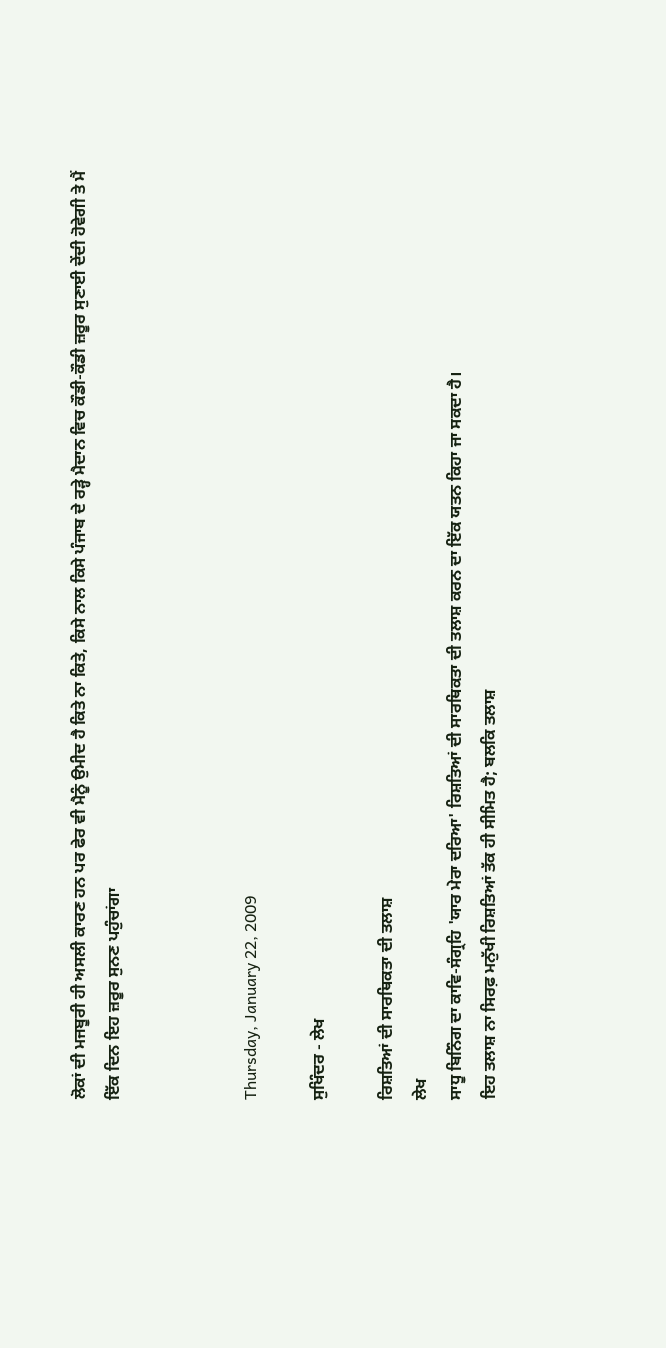ਲੋਕਾਂ ਦੀ ਮਜਬੂਰੀ ਹੀ ਅਸਲੀ ਕਾਰਣ ਹਨ ਪਰ ਫੇਰ ਵੀ ਮੈਨੂੰ ਉਮੀਦ ਹੈ ਕਿਤੇ ਨਾ ਕਿਤੇ, ਕਿਸੇ ਨਾਲ ਕਿਸੇ ਪੰਜਾਬ ਦੇ ਰੜ੍ਹੇ ਮੈਦਾਨ ਵਿਚ ਕੌਡੀ-ਕੌਡੀ ਜ਼ਰੂਰ ਸੁਣਾਈ ਦੇਂਦੀ ਹੋਵੇਗੀ ਤੇ ਮੈਂ ਇੱਕ ਦਿਨ ਇਹ ਜ਼ਰੂਰ ਸੁਨਣ ਪਹੁੰਚਾਂਗਾ



Thursday, January 22, 2009

ਸੁਖਿੰਦਰ - ਲੇਖ

ਰਿਸ਼ਤਿਆਂ ਦੀ ਸਾਰਥਿਕਤਾ ਦੀ ਤਲਾਸ਼
ਲੇਖ
ਸਾਧੂ ਬਿਨਿੰਗ ਦਾ ਕਾਵਿ-ਸੰਗ੍ਰਹਿ 'ਯਾਰ ਮੇਰਾ ਦਰਿਆ' ਰਿਸ਼ਤਿਆਂ ਦੀ ਸਾਰਥਿਕਤਾ ਦੀ ਤਲਾਸ਼ ਕਰਨ ਦਾ ਇੱਕ ਯਤਨ ਕਿਹਾ ਜਾ ਸਕਦਾ ਹੈ।
ਇਹ ਤਲਾਸ਼ ਨਾ ਸਿਰਫ਼ ਮਨੁੱਖੀ ਰਿਸ਼ਤਿਆਂ ਤੱਕ ਹੀ ਸੀਮਿਤ ਹੈ; ਬਲਕਿ ਤਲਾਸ਼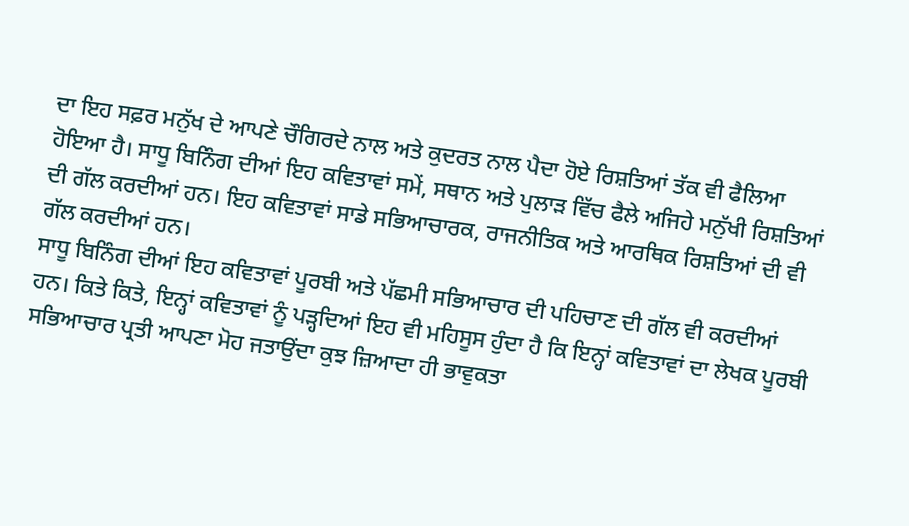ਦਾ ਇਹ ਸਫ਼ਰ ਮਨੁੱਖ ਦੇ ਆਪਣੇ ਚੌਗਿਰਦੇ ਨਾਲ ਅਤੇ ਕੁਦਰਤ ਨਾਲ ਪੈਦਾ ਹੋਏ ਰਿਸ਼ਤਿਆਂ ਤੱਕ ਵੀ ਫੈਲਿਆ ਹੋਇਆ ਹੈ। ਸਾਧੂ ਬਿਨਿੰਗ ਦੀਆਂ ਇਹ ਕਵਿਤਾਵਾਂ ਸਮੇਂ, ਸਥਾਨ ਅਤੇ ਪੁਲਾੜ ਵਿੱਚ ਫੈਲੇ ਅਜਿਹੇ ਮਨੁੱਖੀ ਰਿਸ਼ਤਿਆਂ ਦੀ ਗੱਲ ਕਰਦੀਆਂ ਹਨ। ਇਹ ਕਵਿਤਾਵਾਂ ਸਾਡੇ ਸਭਿਆਚਾਰਕ, ਰਾਜਨੀਤਿਕ ਅਤੇ ਆਰਥਿਕ ਰਿਸ਼ਤਿਆਂ ਦੀ ਵੀ ਗੱਲ ਕਰਦੀਆਂ ਹਨ।
ਸਾਧੂ ਬਿਨਿੰਗ ਦੀਆਂ ਇਹ ਕਵਿਤਾਵਾਂ ਪੂਰਬੀ ਅਤੇ ਪੱਛਮੀ ਸਭਿਆਚਾਰ ਦੀ ਪਹਿਚਾਣ ਦੀ ਗੱਲ ਵੀ ਕਰਦੀਆਂ ਹਨ। ਕਿਤੇ ਕਿਤੇ, ਇਨ੍ਹਾਂ ਕਵਿਤਾਵਾਂ ਨੂੰ ਪੜ੍ਹਦਿਆਂ ਇਹ ਵੀ ਮਹਿਸੂਸ ਹੁੰਦਾ ਹੈ ਕਿ ਇਨ੍ਹਾਂ ਕਵਿਤਾਵਾਂ ਦਾ ਲੇਖਕ ਪੂਰਬੀ ਸਭਿਆਚਾਰ ਪ੍ਰਤੀ ਆਪਣਾ ਮੋਹ ਜਤਾਉਂਦਾ ਕੁਝ ਜ਼ਿਆਦਾ ਹੀ ਭਾਵੁਕਤਾ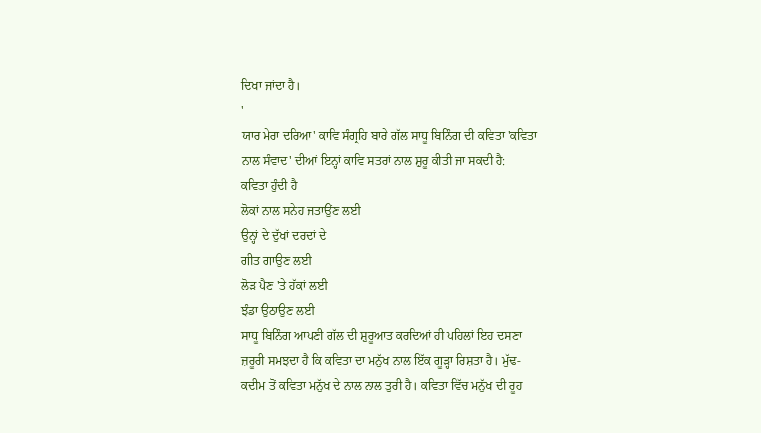ਦਿਖਾ ਜਾਂਦਾ ਹੈ।
'
ਯਾਰ ਮੇਰਾ ਦਰਿਆ' ਕਾਵਿ ਸੰਗ੍ਰਹਿ ਬਾਰੇ ਗੱਲ ਸਾਧੂ ਬਿਨਿੰਗ ਦੀ ਕਵਿਤਾ 'ਕਵਿਤਾ ਨਾਲ ਸੰਵਾਦ' ਦੀਆਂ ਇਨ੍ਹਾਂ ਕਾਵਿ ਸਤਰਾਂ ਨਾਲ ਸ਼ੁਰੂ ਕੀਤੀ ਜਾ ਸਕਦੀ ਹੈ:
ਕਵਿਤਾ ਹੁੰਦੀ ਹੈ
ਲੋਕਾਂ ਨਾਲ ਸਨੇਹ ਜਤਾਉਂਣ ਲਈ
ਉਨ੍ਹਾਂ ਦੇ ਦੁੱਖਾਂ ਦਰਦਾਂ ਦੇ
ਗੀਤ ਗਾਉਣ ਲਈ
ਲੋੜ ਪੈਣ 'ਤੇ ਹੱਕਾਂ ਲਈ
ਝੰਡਾ ਉਠਾਉਣ ਲਈ
ਸਾਧੂ ਬਿਨਿੰਗ ਆਪਣੀ ਗੱਲ ਦੀ ਸ਼ੁਰੂਆਤ ਕਰਦਿਆਂ ਹੀ ਪਹਿਲਾਂ ਇਹ ਦਸਣਾ ਜ਼ਰੂਰੀ ਸਮਝਦਾ ਹੈ ਕਿ ਕਵਿਤਾ ਦਾ ਮਨੁੱਖ ਨਾਲ ਇੱਕ ਗੂੜ੍ਹਾ ਰਿਸ਼ਤਾ ਹੈ। ਮੁੱਢ-ਕਦੀਮ ਤੋਂ ਕਵਿਤਾ ਮਨੁੱਖ ਦੇ ਨਾਲ ਨਾਲ ਤੁਰੀ ਹੈ। ਕਵਿਤਾ ਵਿੱਚ ਮਨੁੱਖ ਦੀ ਰੂਹ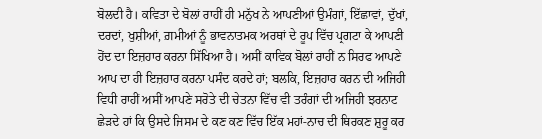ਬੋਲਦੀ ਹੈ। ਕਵਿਤਾ ਦੇ ਬੋਲਾਂ ਰਾਹੀਂ ਹੀ ਮਨੁੱਖ ਨੇ ਆਪਣੀਆਂ ਉਮੰਗਾਂ, ਇੱਛਾਵਾਂ, ਦੁੱਖਾਂ, ਦਰਦਾਂ, ਖੁਸ਼ੀਆਂ, ਗ਼ਮੀਆਂ ਨੂੰ ਭਾਵਨਾਤਮਕ ਅਰਥਾਂ ਦੇ ਰੂਪ ਵਿੱਚ ਪ੍ਰਗਟਾ ਕੇ ਆਪਣੀ ਹੋਂਦ ਦਾ ਇਜ਼ਹਾਰ ਕਰਨਾ ਸਿੱਖਿਆ ਹੈ। ਅਸੀਂ ਕਾਵਿਕ ਬੋਲਾਂ ਰਾਹੀਂ ਨ ਸਿਰਫ ਆਪਣੇ ਆਪ ਦਾ ਹੀ ਇਜ਼ਹਾਰ ਕਰਨਾ ਪਸੰਦ ਕਰਦੇ ਹਾਂ; ਬਲਕਿ, ਇਜ਼ਹਾਰ ਕਰਨ ਦੀ ਅਜਿਹੀ ਵਿਧੀ ਰਾਹੀਂ ਅਸੀਂ ਆਪਣੇ ਸਰੋਤੇ ਦੀ ਚੇਤਨਾ ਵਿੱਚ ਵੀ ਤਰੰਗਾਂ ਦੀ ਅਜਿਹੀ ਝਰਨਾਟ ਛੇੜਦੇ ਹਾਂ ਕਿ ਉਸਦੇ ਜਿਸਮ ਦੇ ਕਣ ਕਣ ਵਿੱਚ ਇੱਕ ਮਹਾਂ-ਨਾਚ ਦੀ ਥਿਰਕਣ ਸ਼ੁਰੂ ਕਰ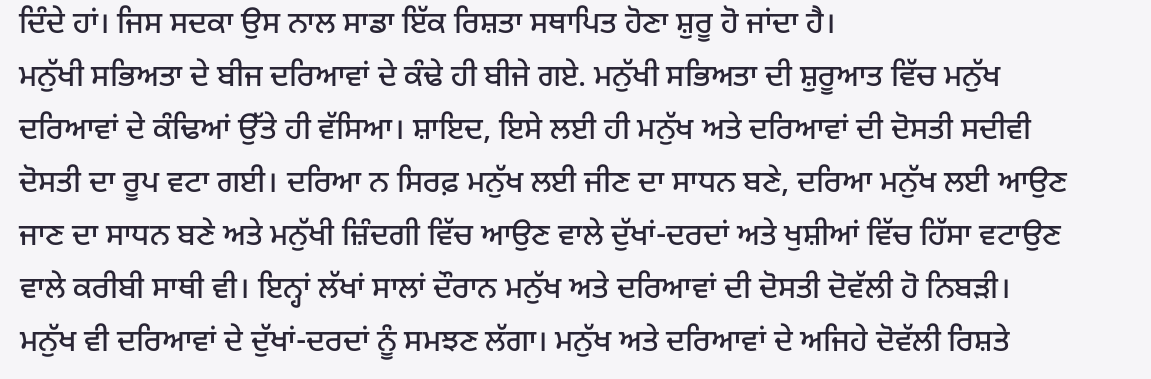ਦਿੰਦੇ ਹਾਂ। ਜਿਸ ਸਦਕਾ ਉਸ ਨਾਲ ਸਾਡਾ ਇੱਕ ਰਿਸ਼ਤਾ ਸਥਾਪਿਤ ਹੋਣਾ ਸ਼ੁਰੂ ਹੋ ਜਾਂਦਾ ਹੈ।
ਮਨੁੱਖੀ ਸਭਿਅਤਾ ਦੇ ਬੀਜ ਦਰਿਆਵਾਂ ਦੇ ਕੰਢੇ ਹੀ ਬੀਜੇ ਗਏ. ਮਨੁੱਖੀ ਸਭਿਅਤਾ ਦੀ ਸ਼ੁਰੂਆਤ ਵਿੱਚ ਮਨੁੱਖ ਦਰਿਆਵਾਂ ਦੇ ਕੰਢਿਆਂ ਉੱਤੇ ਹੀ ਵੱਸਿਆ। ਸ਼ਾਇਦ, ਇਸੇ ਲਈ ਹੀ ਮਨੁੱਖ ਅਤੇ ਦਰਿਆਵਾਂ ਦੀ ਦੋਸਤੀ ਸਦੀਵੀ ਦੋਸਤੀ ਦਾ ਰੂਪ ਵਟਾ ਗਈ। ਦਰਿਆ ਨ ਸਿਰਫ਼ ਮਨੁੱਖ ਲਈ ਜੀਣ ਦਾ ਸਾਧਨ ਬਣੇ, ਦਰਿਆ ਮਨੁੱਖ ਲਈ ਆਉਣ ਜਾਣ ਦਾ ਸਾਧਨ ਬਣੇ ਅਤੇ ਮਨੁੱਖੀ ਜ਼ਿੰਦਗੀ ਵਿੱਚ ਆਉਣ ਵਾਲੇ ਦੁੱਖਾਂ-ਦਰਦਾਂ ਅਤੇ ਖੁਸ਼ੀਆਂ ਵਿੱਚ ਹਿੱਸਾ ਵਟਾਉਣ ਵਾਲੇ ਕਰੀਬੀ ਸਾਥੀ ਵੀ। ਇਨ੍ਹਾਂ ਲੱਖਾਂ ਸਾਲਾਂ ਦੌਰਾਨ ਮਨੁੱਖ ਅਤੇ ਦਰਿਆਵਾਂ ਦੀ ਦੋਸਤੀ ਦੋਵੱਲੀ ਹੋ ਨਿਬੜੀ। ਮਨੁੱਖ ਵੀ ਦਰਿਆਵਾਂ ਦੇ ਦੁੱਖਾਂ-ਦਰਦਾਂ ਨੂੰ ਸਮਝਣ ਲੱਗਾ। ਮਨੁੱਖ ਅਤੇ ਦਰਿਆਵਾਂ ਦੇ ਅਜਿਹੇ ਦੋਵੱਲੀ ਰਿਸ਼ਤੇ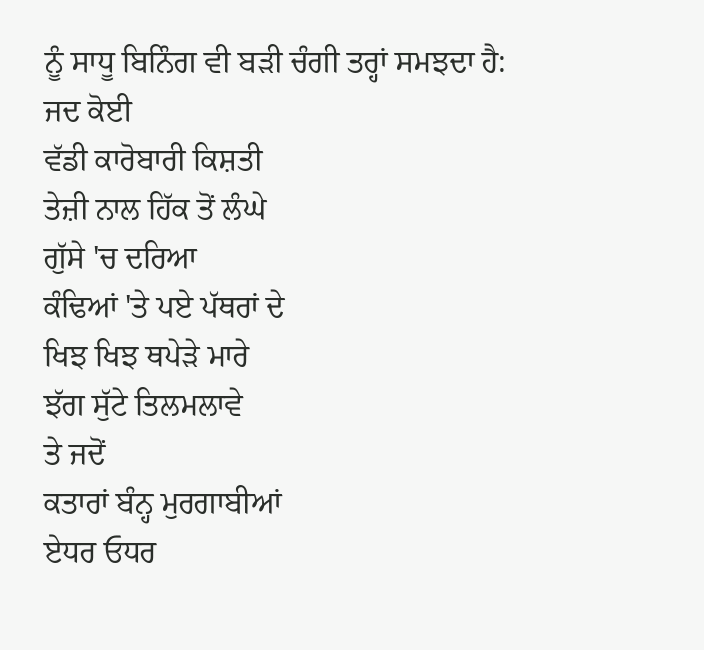ਨੂੰ ਸਾਧੂ ਬਿਨਿੰਗ ਵੀ ਬੜੀ ਚੰਗੀ ਤਰ੍ਹਾਂ ਸਮਝਦਾ ਹੈ:
ਜਦ ਕੋਈ
ਵੱਡੀ ਕਾਰੋਬਾਰੀ ਕਿਸ਼ਤੀ
ਤੇਜ਼ੀ ਨਾਲ ਹਿੱਕ ਤੋਂ ਲੰਘੇ
ਗੁੱਸੇ 'ਚ ਦਰਿਆ
ਕੰਢਿਆਂ 'ਤੇ ਪਏ ਪੱਥਰਾਂ ਦੇ
ਖਿਝ ਖਿਝ ਥਪੇੜੇ ਮਾਰੇ
ਝੱਗ ਸੁੱਟੇ ਤਿਲਮਲਾਵੇ
ਤੇ ਜਦੋਂ
ਕਤਾਰਾਂ ਬੰਨ੍ਹ ਮੁਰਗਾਬੀਆਂ
ਏਧਰ ਓਧਰ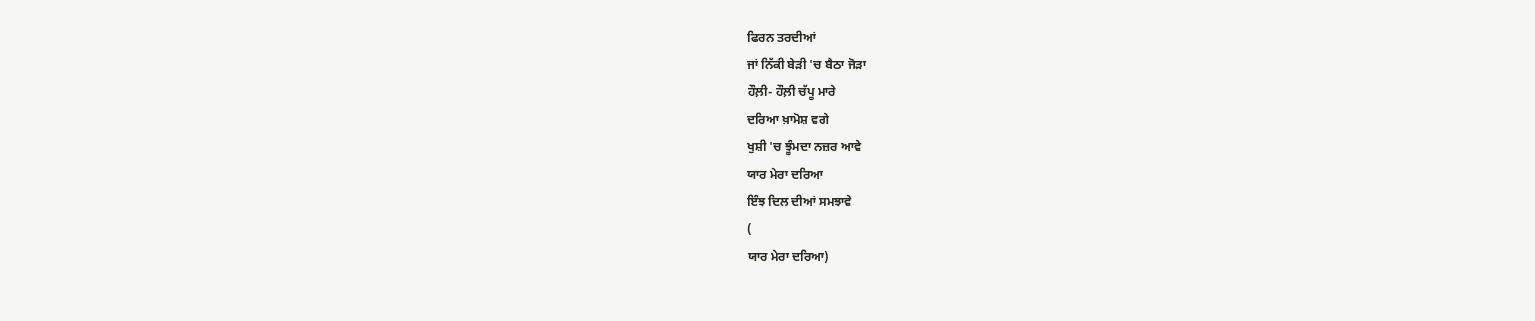ਫਿਰਨ ਤਰਦੀਆਂ
ਜਾਂ ਨਿੱਕੀ ਬੇੜੀ 'ਚ ਬੈਠਾ ਜੋੜਾ
ਹੌਲ਼ੀ- ਹੌਲ਼ੀ ਚੱਪੂ ਮਾਰੇ
ਦਰਿਆ ਖ਼ਾਮੋਸ਼ ਵਗੇ
ਖੁਸ਼ੀ 'ਚ ਝੂੰਮਦਾ ਨਜ਼ਰ ਆਵੇ
ਯਾਰ ਮੇਰਾ ਦਰਿਆ
ਇੰਝ ਦਿਲ ਦੀਆਂ ਸਮਝਾਵੇ
(
ਯਾਰ ਮੇਰਾ ਦਰਿਆ)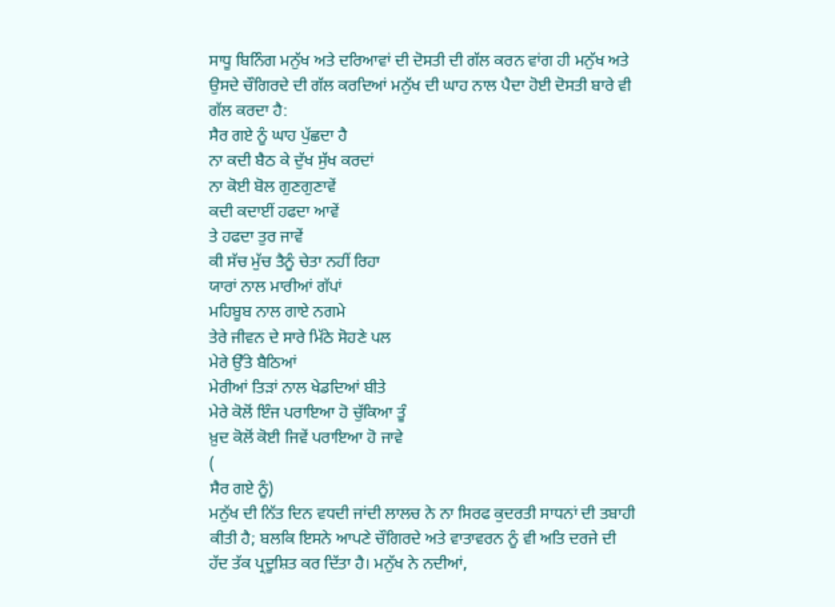ਸਾਧੂ ਬਿਨਿੰਗ ਮਨੁੱਖ ਅਤੇ ਦਰਿਆਵਾਂ ਦੀ ਦੋਸਤੀ ਦੀ ਗੱਲ ਕਰਨ ਵਾਂਗ ਹੀ ਮਨੁੱਖ ਅਤੇ ਉਸਦੇ ਚੌਗਿਰਦੇ ਦੀ ਗੱਲ ਕਰਦਿਆਂ ਮਨੁੱਖ ਦੀ ਘਾਹ ਨਾਲ ਪੈਦਾ ਹੋਈ ਦੋਸਤੀ ਬਾਰੇ ਵੀ ਗੱਲ ਕਰਦਾ ਹੈ:
ਸੈਰ ਗਏ ਨੂੰ ਘਾਹ ਪੁੱਛਦਾ ਹੈ
ਨਾ ਕਦੀ ਬੈਠ ਕੇ ਦੁੱਖ ਸੁੱਖ ਕਰਦਾਂ
ਨਾ ਕੋਈ ਬੋਲ ਗੁਣਗੁਣਾਵੇਂ
ਕਦੀ ਕਦਾਈਂ ਹਫਦਾ ਆਵੇਂ
ਤੇ ਹਫਦਾ ਤੁਰ ਜਾਵੇਂ
ਕੀ ਸੱਚ ਮੁੱਚ ਤੈਨੂੰ ਚੇਤਾ ਨਹੀਂ ਰਿਹਾ
ਯਾਰਾਂ ਨਾਲ ਮਾਰੀਆਂ ਗੱਪਾਂ
ਮਹਿਬੂਬ ਨਾਲ ਗਾਏ ਨਗਮੇ
ਤੇਰੇ ਜੀਵਨ ਦੇ ਸਾਰੇ ਮਿੱਠੇ ਸੋਹਣੇ ਪਲ
ਮੇਰੇ ਉੱਤੇ ਬੈਠਿਆਂ
ਮੇਰੀਆਂ ਤਿੜਾਂ ਨਾਲ ਖੇਡਦਿਆਂ ਬੀਤੇ
ਮੇਰੇ ਕੋਲੋਂ ਇੰਜ ਪਰਾਇਆ ਹੋ ਚੁੱਕਿਆ ਤੂੰ
ਖ਼ੁਦ ਕੋਲੋਂ ਕੋਈ ਜਿਵੇਂ ਪਰਾਇਆ ਹੋ ਜਾਵੇ
(
ਸੈਰ ਗਏ ਨੂੰ)
ਮਨੁੱਖ ਦੀ ਨਿੱਤ ਦਿਨ ਵਧਦੀ ਜਾਂਦੀ ਲਾਲਚ ਨੇ ਨਾ ਸਿਰਫ ਕੁਦਰਤੀ ਸਾਧਨਾਂ ਦੀ ਤਬਾਹੀ ਕੀਤੀ ਹੈ; ਬਲਕਿ ਇਸਨੇ ਆਪਣੇ ਚੌਗਿਰਦੇ ਅਤੇ ਵਾਤਾਵਰਨ ਨੂੰ ਵੀ ਅਤਿ ਦਰਜੇ ਦੀ ਹੱਦ ਤੱਕ ਪ੍ਰਦੂਸ਼ਿਤ ਕਰ ਦਿੱਤਾ ਹੈ। ਮਨੁੱਖ ਨੇ ਨਦੀਆਂ,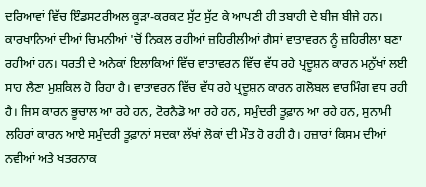ਦਰਿਆਵਾਂ ਵਿੱਚ ਇੰਡਸਟਰੀਅਲ ਕੂੜਾ-ਕਰਕਟ ਸੁੱਟ ਸੁੱਟ ਕੇ ਆਪਣੀ ਹੀ ਤਬਾਹੀ ਦੇ ਬੀਜ ਬੀਜੇ ਹਨ। ਕਾਰਖਾਨਿਆਂ ਦੀਆਂ ਚਿਮਨੀਆਂ 'ਚੋਂ ਨਿਕਲ ਰਹੀਆਂ ਜ਼ਹਿਰੀਲੀਆਂ ਗੈਸਾਂ ਵਾਤਾਵਰਨ ਨੂੰ ਜ਼ਹਿਰੀਲਾ ਬਣਾ ਰਹੀਆਂ ਹਨ। ਧਰਤੀ ਦੇ ਅਨੇਕਾਂ ਇਲਾਕਿਆਂ ਵਿੱਚ ਵਾਤਾਵਰਨ ਵਿੱਚ ਵੱਧ ਰਹੇ ਪ੍ਰਦੂਸ਼ਨ ਕਾਰਨ ਮਨੁੱਖਾਂ ਲਈ ਸਾਹ ਲੈਣਾ ਮੁਸ਼ਕਿਲ ਹੋ ਰਿਹਾ ਹੈ। ਵਾਤਾਵਰਨ ਵਿੱਚ ਵੱਧ ਰਹੇ ਪ੍ਰਦੂਸ਼ਨ ਕਾਰਨ ਗਲੋਬਲ ਵਾਰਮਿੰਗ ਵਧ ਰਹੀ ਹੈ। ਜਿਸ ਕਾਰਨ ਭੂਚਾਲ ਆ ਰਹੇ ਹਨ, ਟੋਰਨੈਡੋ ਆ ਰਹੇ ਹਨ, ਸਮੁੰਦਰੀ ਤੂਫ਼ਾਨ ਆ ਰਹੇ ਹਨ, ਸੁਨਾਮੀ ਲਹਿਰਾਂ ਕਾਰਨ ਆਏ ਸਮੁੰਦਰੀ ਤੂਫ਼ਾਨਾਂ ਸਦਕਾ ਲੱਖਾਂ ਲੋਕਾਂ ਦੀ ਮੌਤ ਹੋ ਰਹੀ ਹੈ। ਹਜ਼ਾਰਾਂ ਕਿਸਮ ਦੀਆਂ ਨਵੀਆਂ ਅਤੇ ਖਤਰਨਾਕ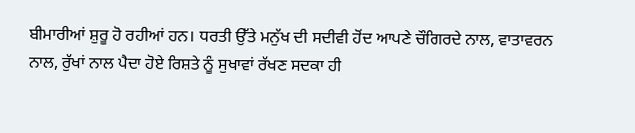ਬੀਮਾਰੀਆਂ ਸ਼ੁਰੂ ਹੋ ਰਹੀਆਂ ਹਨ। ਧਰਤੀ ਉੱਤੇ ਮਨੁੱਖ ਦੀ ਸਦੀਵੀ ਹੋਂਦ ਆਪਣੇ ਚੌਗਿਰਦੇ ਨਾਲ, ਵਾਤਾਵਰਨ ਨਾਲ, ਰੁੱਖਾਂ ਨਾਲ ਪੈਦਾ ਹੋਏ ਰਿਸ਼ਤੇ ਨੂੰ ਸੁਖਾਵਾਂ ਰੱਖਣ ਸਦਕਾ ਹੀ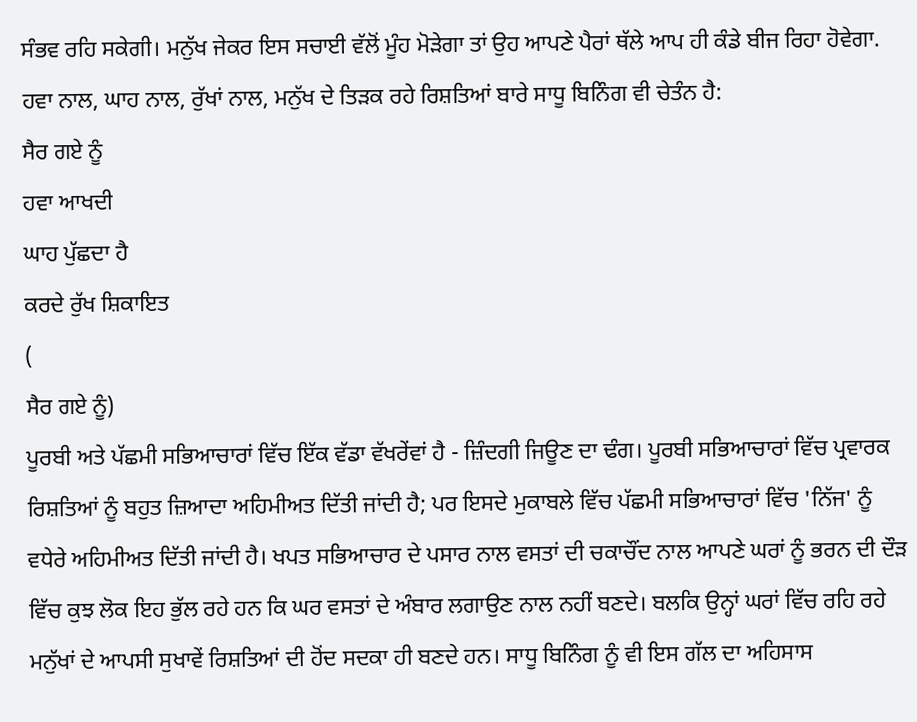ਸੰਭਵ ਰਹਿ ਸਕੇਗੀ। ਮਨੁੱਖ ਜੇਕਰ ਇਸ ਸਚਾਈ ਵੱਲੋਂ ਮੂੰਹ ਮੋੜੇਗਾ ਤਾਂ ਉਹ ਆਪਣੇ ਪੈਰਾਂ ਥੱਲੇ ਆਪ ਹੀ ਕੰਡੇ ਬੀਜ ਰਿਹਾ ਹੋਵੇਗਾ. ਹਵਾ ਨਾਲ, ਘਾਹ ਨਾਲ, ਰੁੱਖਾਂ ਨਾਲ, ਮਨੁੱਖ ਦੇ ਤਿੜਕ ਰਹੇ ਰਿਸ਼ਤਿਆਂ ਬਾਰੇ ਸਾਧੂ ਬਿਨਿੰਗ ਵੀ ਚੇਤੰਨ ਹੈ:
ਸੈਰ ਗਏ ਨੂੰ
ਹਵਾ ਆਖਦੀ
ਘਾਹ ਪੁੱਛਦਾ ਹੈ
ਕਰਦੇ ਰੁੱਖ ਸ਼ਿਕਾਇਤ
(
ਸੈਰ ਗਏ ਨੂੰ)
ਪੂਰਬੀ ਅਤੇ ਪੱਛਮੀ ਸਭਿਆਚਾਰਾਂ ਵਿੱਚ ਇੱਕ ਵੱਡਾ ਵੱਖਰੇਂਵਾਂ ਹੈ - ਜ਼ਿੰਦਗੀ ਜਿਊਣ ਦਾ ਢੰਗ। ਪੂਰਬੀ ਸਭਿਆਚਾਰਾਂ ਵਿੱਚ ਪ੍ਰਵਾਰਕ ਰਿਸ਼ਤਿਆਂ ਨੂੰ ਬਹੁਤ ਜ਼ਿਆਦਾ ਅਹਿਮੀਅਤ ਦਿੱਤੀ ਜਾਂਦੀ ਹੈ; ਪਰ ਇਸਦੇ ਮੁਕਾਬਲੇ ਵਿੱਚ ਪੱਛਮੀ ਸਭਿਆਚਾਰਾਂ ਵਿੱਚ 'ਨਿੱਜ' ਨੂੰ ਵਧੇਰੇ ਅਹਿਮੀਅਤ ਦਿੱਤੀ ਜਾਂਦੀ ਹੈ। ਖਪਤ ਸਭਿਆਚਾਰ ਦੇ ਪਸਾਰ ਨਾਲ ਵਸਤਾਂ ਦੀ ਚਕਾਚੌਂਦ ਨਾਲ ਆਪਣੇ ਘਰਾਂ ਨੂੰ ਭਰਨ ਦੀ ਦੌੜ ਵਿੱਚ ਕੁਝ ਲੋਕ ਇਹ ਭੁੱਲ ਰਹੇ ਹਨ ਕਿ ਘਰ ਵਸਤਾਂ ਦੇ ਅੰਬਾਰ ਲਗਾਉਣ ਨਾਲ ਨਹੀਂ ਬਣਦੇ। ਬਲਕਿ ਉਨ੍ਹਾਂ ਘਰਾਂ ਵਿੱਚ ਰਹਿ ਰਹੇ ਮਨੁੱਖਾਂ ਦੇ ਆਪਸੀ ਸੁਖਾਵੇਂ ਰਿਸ਼ਤਿਆਂ ਦੀ ਹੋਂਦ ਸਦਕਾ ਹੀ ਬਣਦੇ ਹਨ। ਸਾਧੂ ਬਿਨਿੰਗ ਨੂੰ ਵੀ ਇਸ ਗੱਲ ਦਾ ਅਹਿਸਾਸ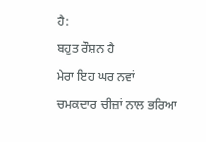ਹੈ:
ਬਹੁਤ ਰੌਸ਼ਨ ਹੈ
ਮੇਰਾ ਇਹ ਘਰ ਨਵਾਂ
ਚਮਕਦਾਰ ਚੀਜ਼ਾਂ ਨਾਲ ਭਰਿਆ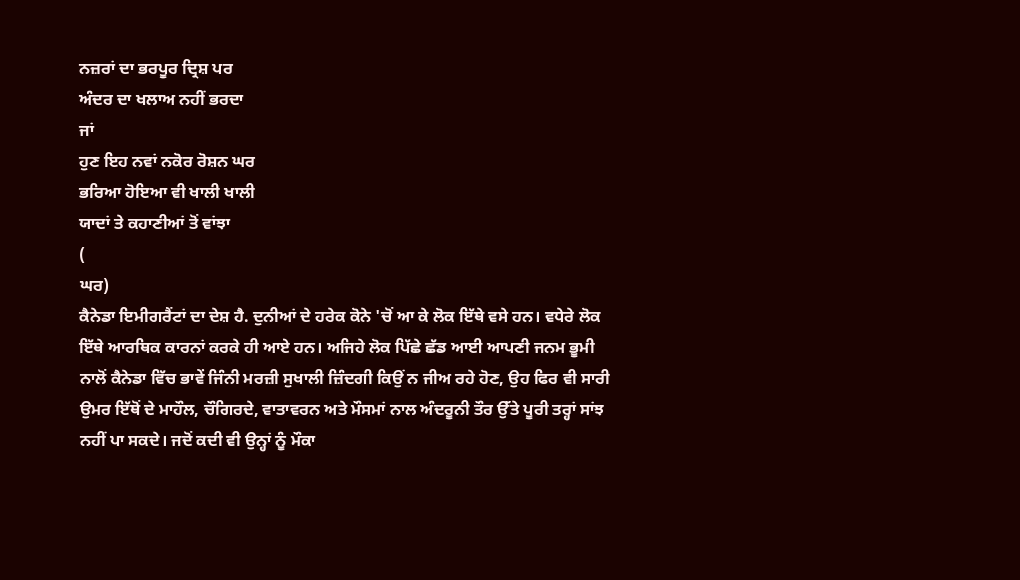ਨਜ਼ਰਾਂ ਦਾ ਭਰਪੂਰ ਦ੍ਰਿਸ਼ ਪਰ
ਅੰਦਰ ਦਾ ਖਲਾਅ ਨਹੀਂ ਭਰਦਾ
ਜਾਂ
ਹੁਣ ਇਹ ਨਵਾਂ ਨਕੋਰ ਰੋਸ਼ਨ ਘਰ
ਭਰਿਆ ਹੋਇਆ ਵੀ ਖਾਲੀ ਖਾਲੀ
ਯਾਦਾਂ ਤੇ ਕਹਾਣੀਆਂ ਤੋਂ ਵਾਂਝਾ
(
ਘਰ)
ਕੈਨੇਡਾ ਇਮੀਗਰੈਂਟਾਂ ਦਾ ਦੇਸ਼ ਹੈ. ਦੁਨੀਆਂ ਦੇ ਹਰੇਕ ਕੋਨੇ 'ਚੋਂ ਆ ਕੇ ਲੋਕ ਇੱਥੇ ਵਸੇ ਹਨ। ਵਧੇਰੇ ਲੋਕ ਇੱਥੇ ਆਰਥਿਕ ਕਾਰਨਾਂ ਕਰਕੇ ਹੀ ਆਏ ਹਨ। ਅਜਿਹੇ ਲੋਕ ਪਿੱਛੇ ਛੱਡ ਆਈ ਆਪਣੀ ਜਨਮ ਭੂਮੀ ਨਾਲੋਂ ਕੈਨੇਡਾ ਵਿੱਚ ਭਾਵੇਂ ਜਿੰਨੀ ਮਰਜ਼ੀ ਸੁਖਾਲੀ ਜ਼ਿੰਦਗੀ ਕਿਉਂ ਨ ਜੀਅ ਰਹੇ ਹੋਣ, ਉਹ ਫਿਰ ਵੀ ਸਾਰੀ ਉਮਰ ਇੱਥੋਂ ਦੇ ਮਾਹੌਲ, ਚੌਗਿਰਦੇ, ਵਾਤਾਵਰਨ ਅਤੇ ਮੌਸਮਾਂ ਨਾਲ ਅੰਦਰੂਨੀ ਤੌਰ ਉੱਤੇ ਪੂਰੀ ਤਰ੍ਹਾਂ ਸਾਂਝ ਨਹੀਂ ਪਾ ਸਕਦੇ। ਜਦੋਂ ਕਦੀ ਵੀ ਉਨ੍ਹਾਂ ਨੂੰ ਮੌਕਾ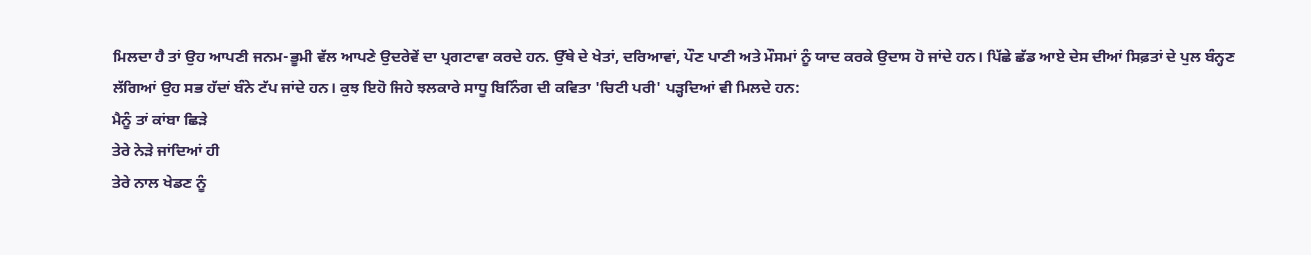ਮਿਲਦਾ ਹੈ ਤਾਂ ਉਹ ਆਪਣੀ ਜਨਮ-ਭੂਮੀ ਵੱਲ ਆਪਣੇ ਉਦਰੇਵੇਂ ਦਾ ਪ੍ਰਗਟਾਵਾ ਕਰਦੇ ਹਨ. ਉੱਥੇ ਦੇ ਖੇਤਾਂ, ਦਰਿਆਵਾਂ, ਪੌਣ ਪਾਣੀ ਅਤੇ ਮੌਸਮਾਂ ਨੂੰ ਯਾਦ ਕਰਕੇ ਉਦਾਸ ਹੋ ਜਾਂਦੇ ਹਨ। ਪਿੱਛੇ ਛੱਡ ਆਏ ਦੇਸ ਦੀਆਂ ਸਿਫ਼ਤਾਂ ਦੇ ਪੁਲ ਬੰਨ੍ਹਣ ਲੱਗਿਆਂ ਉਹ ਸਭ ਹੱਦਾਂ ਬੰਨੇ ਟੱਪ ਜਾਂਦੇ ਹਨ। ਕੁਝ ਇਹੋ ਜਿਹੇ ਝਲਕਾਰੇ ਸਾਧੂ ਬਿਨਿੰਗ ਦੀ ਕਵਿਤਾ 'ਚਿਟੀ ਪਰੀ' ਪੜ੍ਹਦਿਆਂ ਵੀ ਮਿਲਦੇ ਹਨ:
ਮੈਨੂੰ ਤਾਂ ਕਾਂਬਾ ਛਿੜੇ
ਤੇਰੇ ਨੇੜੇ ਜਾਂਦਿਆਂ ਹੀ
ਤੇਰੇ ਨਾਲ ਖੇਡਣ ਨੂੰ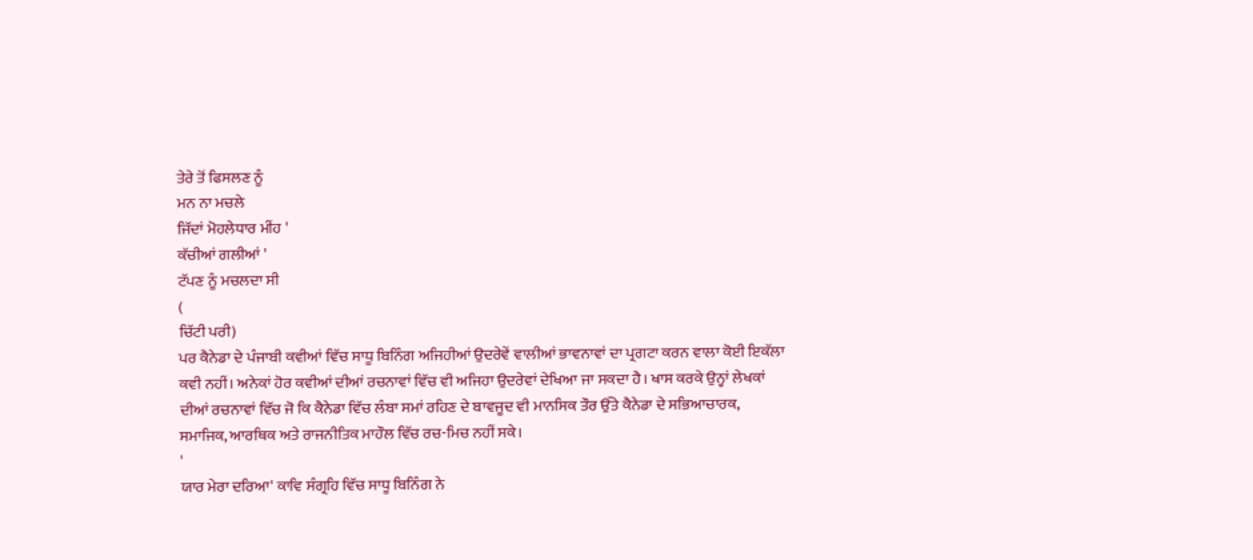ਤੇਰੇ ਤੋਂ ਫਿਸਲਣ ਨੂੰ
ਮਨ ਨਾ ਮਚਲੇ
ਜਿੱਦਾਂ ਮੋਹਲੇਧਾਰ ਮੀਂਹ '
ਕੱਚੀਆਂ ਗਲੀਆਂ '
ਟੱਪਣ ਨੂੰ ਮਚਲਦਾ ਸੀ
(
ਚਿੱਟੀ ਪਰੀ)
ਪਰ ਕੈਨੇਡਾ ਦੇ ਪੰਜਾਬੀ ਕਵੀਆਂ ਵਿੱਚ ਸਾਧੂ ਬਿਨਿੰਗ ਅਜਿਹੀਆਂ ਉਦਰੇਵੇਂ ਵਾਲੀਆਂ ਭਾਵਨਾਵਾਂ ਦਾ ਪ੍ਰਗਟਾ ਕਰਨ ਵਾਲਾ ਕੋਈ ਇਕੱਲਾ ਕਵੀ ਨਹੀਂ। ਅਨੇਕਾਂ ਹੋਰ ਕਵੀਆਂ ਦੀਆਂ ਰਚਨਾਵਾਂ ਵਿੱਚ ਵੀ ਅਜਿਹਾ ਉਦਰੇਵਾਂ ਦੇਖਿਆ ਜਾ ਸਕਦਾ ਹੈ। ਖਾਸ ਕਰਕੇ ਉਨ੍ਹਾਂ ਲੇਖਕਾਂ ਦੀਆਂ ਰਚਨਾਵਾਂ ਵਿੱਚ ਜੋ ਕਿ ਕੈਨੇਡਾ ਵਿੱਚ ਲੰਬਾ ਸਮਾਂ ਰਹਿਣ ਦੇ ਬਾਵਜੂਦ ਵੀ ਮਾਨਸਿਕ ਤੌਰ ਉੱਤੇ ਕੈਨੇਡਾ ਦੇ ਸਭਿਆਚਾਰਕ, ਸਮਾਜਿਕ, ਆਰਥਿਕ ਅਤੇ ਰਾਜਨੀਤਿਕ ਮਾਹੌਲ ਵਿੱਚ ਰਚ-ਮਿਚ ਨਹੀਂ ਸਕੇ।
'
ਯਾਰ ਮੇਰਾ ਦਰਿਆ' ਕਾਵਿ ਸੰਗ੍ਰਹਿ ਵਿੱਚ ਸਾਧੂ ਬਿਨਿੰਗ ਨੇ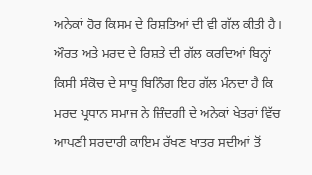ਅਨੇਕਾਂ ਹੋਰ ਕਿਸਮ ਦੇ ਰਿਸ਼ਤਿਆਂ ਦੀ ਵੀ ਗੱਲ ਕੀਤੀ ਹੈ।
ਔਰਤ ਅਤੇ ਮਰਦ ਦੇ ਰਿਸ਼ਤੇ ਦੀ ਗੱਲ ਕਰਦਿਆਂ ਬਿਨ੍ਹਾਂ ਕਿਸੀ ਸੰਕੋਚ ਦੇ ਸਾਧੂ ਬਿਨਿੰਗ ਇਹ ਗੱਲ ਮੰਨਦਾ ਹੈ ਕਿ ਮਰਦ ਪ੍ਰਧਾਨ ਸਮਾਜ ਨੇ ਜ਼ਿੰਦਗੀ ਦੇ ਅਨੇਕਾਂ ਖੇਤਰਾਂ ਵਿੱਚ ਆਪਣੀ ਸਰਦਾਰੀ ਕਾਇਮ ਰੱਖਣ ਖਾਤਰ ਸਦੀਆਂ ਤੋਂ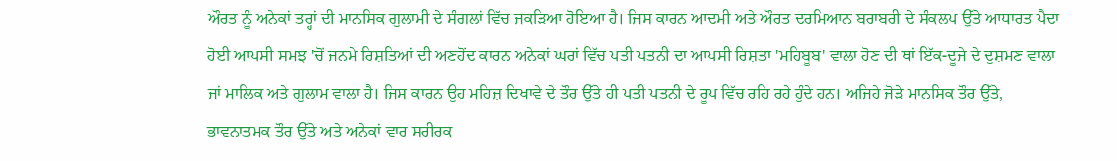ਔਰਤ ਨੂੰ ਅਨੇਕਾਂ ਤਰ੍ਹਾਂ ਦੀ ਮਾਨਸਿਕ ਗੁਲਾਮੀ ਦੇ ਸੰਗਲਾਂ ਵਿੱਚ ਜਕੜਿਆ ਹੋਇਆ ਹੈ। ਜਿਸ ਕਾਰਨ ਆਦਮੀ ਅਤੇ ਔਰਤ ਦਰਮਿਆਨ ਬਰਾਬਰੀ ਦੇ ਸੰਕਲਪ ਉੱਤੇ ਆਧਾਰਤ ਪੈਦਾ ਹੋਈ ਆਪਸੀ ਸਮਝ 'ਚੋਂ ਜਨਮੇ ਰਿਸ਼ਤਿਆਂ ਦੀ ਅਣਹੋਂਦ ਕਾਰਨ ਅਨੇਕਾਂ ਘਰਾਂ ਵਿੱਚ ਪਤੀ ਪਤਨੀ ਦਾ ਆਪਸੀ ਰਿਸ਼ਤਾ 'ਮਹਿਬੂਬ' ਵਾਲਾ ਹੋਣ ਦੀ ਥਾਂ ਇੱਕ-ਦੂਜੇ ਦੇ ਦੁਸ਼ਮਣ ਵਾਲਾ ਜਾਂ ਮਾਲਿਕ ਅਤੇ ਗੁਲਾਮ ਵਾਲਾ ਹੈ। ਜਿਸ ਕਾਰਨ ਉਹ ਮਹਿਜ਼ ਦਿਖਾਵੇ ਦੇ ਤੌਰ ਉੱਤੇ ਹੀ ਪਤੀ ਪਤਨੀ ਦੇ ਰੂਪ ਵਿੱਚ ਰਹਿ ਰਹੇ ਹੁੰਦੇ ਹਨ। ਅਜਿਹੇ ਜੋੜੇ ਮਾਨਸਿਕ ਤੌਰ ਉੱਤੇ, ਭਾਵਨਾਤਮਕ ਤੌਰ ਉੱਤੇ ਅਤੇ ਅਨੇਕਾਂ ਵਾਰ ਸਰੀਰਕ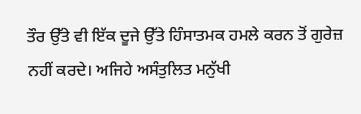ਤੌਰ ਉੱਤੇ ਵੀ ਇੱਕ ਦੂਜੇ ਉੱਤੇ ਹਿੰਸਾਤਮਕ ਹਮਲੇ ਕਰਨ ਤੋਂ ਗੁਰੇਜ਼ ਨਹੀਂ ਕਰਦੇ। ਅਜਿਹੇ ਅਸੰਤੁਲਿਤ ਮਨੁੱਖੀ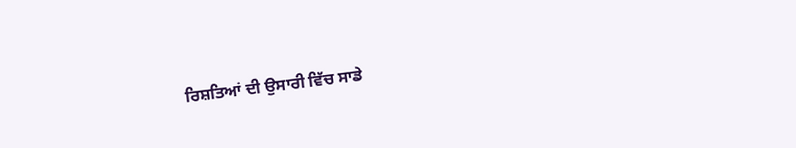ਰਿਸ਼ਤਿਆਂ ਦੀ ਉਸਾਰੀ ਵਿੱਚ ਸਾਡੇ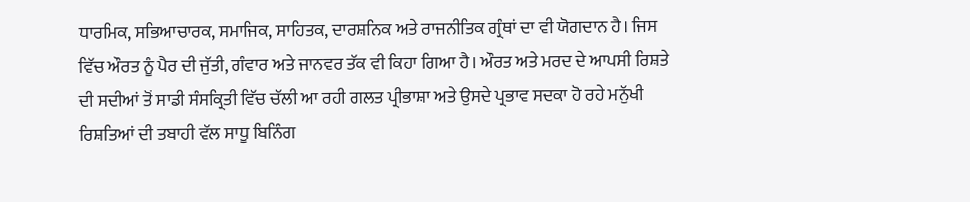ਧਾਰਮਿਕ, ਸਭਿਆਚਾਰਕ, ਸਮਾਜਿਕ, ਸਾਹਿਤਕ, ਦਾਰਸ਼ਨਿਕ ਅਤੇ ਰਾਜਨੀਤਿਕ ਗ੍ਰੰਥਾਂ ਦਾ ਵੀ ਯੋਗਦਾਨ ਹੈ। ਜਿਸ ਵਿੱਚ ਔਰਤ ਨੂੰ ਪੈਰ ਦੀ ਜੁੱਤੀ, ਗੰਵਾਰ ਅਤੇ ਜਾਨਵਰ ਤੱਕ ਵੀ ਕਿਹਾ ਗਿਆ ਹੈ। ਔਰਤ ਅਤੇ ਮਰਦ ਦੇ ਆਪਸੀ ਰਿਸ਼ਤੇ ਦੀ ਸਦੀਆਂ ਤੋਂ ਸਾਡੀ ਸੰਸਕ੍ਰਿਤੀ ਵਿੱਚ ਚੱਲੀ ਆ ਰਹੀ ਗਲਤ ਪ੍ਰੀਭਾਸ਼ਾ ਅਤੇ ਉਸਦੇ ਪ੍ਰਭਾਵ ਸਦਕਾ ਹੋ ਰਹੇ ਮਨੁੱਖੀ ਰਿਸ਼ਤਿਆਂ ਦੀ ਤਬਾਹੀ ਵੱਲ ਸਾਧੂ ਬਿਨਿੰਗ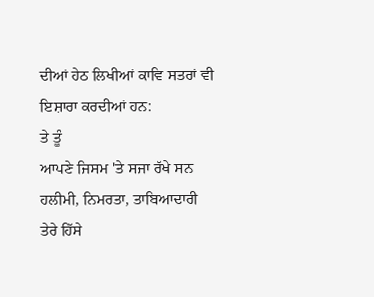ਦੀਆਂ ਹੇਠ ਲਿਖੀਆਂ ਕਾਵਿ ਸਤਰਾਂ ਵੀ ਇਸ਼ਾਰਾ ਕਰਦੀਆਂ ਹਨ:
ਤੇ ਤੂੰ
ਆਪਣੇ ਜਿਸਮ 'ਤੇ ਸਜਾ ਰੱਖੇ ਸਨ
ਹਲੀਮੀ, ਨਿਮਰਤਾ, ਤਾਬਿਆਦਾਰੀ
ਤੇਰੇ ਹਿੱਸੇ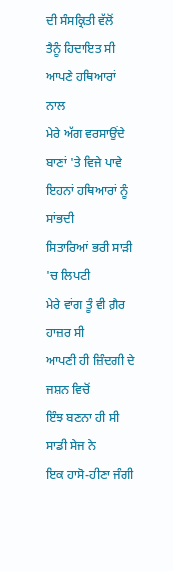ਦੀ ਸੰਸਕ੍ਰਿਤੀ ਵੱਲੋਂ
ਤੈਨੂੰ ਹਿਦਾਇਤ ਸੀ
ਆਪਣੇ ਹਥਿਆਰਾਂ ਨਾਲ
ਮੇਰੇ ਅੱਗ ਵਰਸਾਉਂਦੇ ਬਾਣਾਂ 'ਤੇ ਵਿਜੇ ਪਾਵੇ
ਇਹਨਾਂ ਹਥਿਆਰਾਂ ਨੂੰ ਸਾਂਭਦੀ
ਸਿਤਾਰਿਆਂ ਭਰੀ ਸਾੜੀ 'ਚ ਲਿਪਟੀ
ਮੇਰੇ ਵਾਂਗ ਤੂੰ ਵੀ ਗ਼ੈਰ ਹਾਜ਼ਰ ਸੀ
ਆਪਣੀ ਹੀ ਜ਼ਿੰਦਗੀ ਦੇ ਜਸ਼ਨ ਵਿਚੋਂ
ਇੰਝ ਬਣਨਾ ਹੀ ਸੀ ਸਾਡੀ ਸੇਜ ਨੇ
ਇਕ ਹਾਸੋ-ਹੀਣਾ ਜੰਗੀ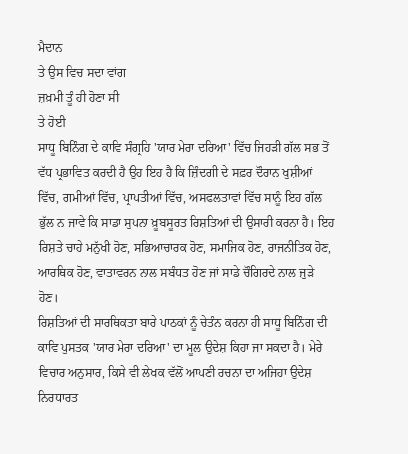ਮੈਦਾਨ
ਤੇ ਉਸ ਵਿਚ ਸਦਾ ਵਾਂਗ
ਜ਼ਖ਼ਮੀ ਤੂੰ ਹੀ ਹੋਣਾ ਸੀ
ਤੇ ਹੋਈ
ਸਾਧੂ ਬਿਨਿੰਗ ਦੇ ਕਾਵਿ ਸੰਗ੍ਰਹਿ 'ਯਾਰ ਮੇਰਾ ਦਰਿਆ' ਵਿੱਚ ਜਿਹੜੀ ਗੱਲ ਸਭ ਤੋਂ ਵੱਧ ਪ੍ਰਭਾਵਿਤ ਕਰਦੀ ਹੈ ਉਹ ਇਹ ਹੈ ਕਿ ਜ਼ਿੰਦਗੀ ਦੇ ਸਫ਼ਰ ਦੌਰਾਨ ਖੁਸ਼ੀਆਂ ਵਿੱਚ, ਗਮੀਆਂ ਵਿੱਚ, ਪ੍ਰਾਪਤੀਆਂ ਵਿੱਚ, ਅਸਫਲਤਾਵਾਂ ਵਿੱਚ ਸਾਨੂੰ ਇਹ ਗੱਲ ਭੁੱਲ ਨ ਜਾਵੇ ਕਿ ਸਾਡਾ ਸੁਪਨਾ ਖ਼ੂਬਸੂਰਤ ਰਿਸ਼ਤਿਆਂ ਦੀ ਉਸਾਰੀ ਕਰਨਾ ਹੈ। ਇਹ ਰਿਸ਼ਤੇ ਚਾਹੇ ਮਨੁੱਖੀ ਹੋਣ, ਸਭਿਆਚਾਰਕ ਹੋਣ, ਸਮਾਜਿਕ ਹੋਣ, ਰਾਜਨੀਤਿਕ ਹੋਣ, ਆਰਥਿਕ ਹੋਣ, ਵਾਤਾਵਰਨ ਨਾਲ ਸਬੰਧਤ ਹੋਣ ਜਾਂ ਸਾਡੇ ਚੌਗਿਰਦੇ ਨਾਲ ਜੁੜੇ ਹੋਣ।
ਰਿਸ਼ਤਿਆਂ ਦੀ ਸਾਰਥਿਕਤਾ ਬਾਰੇ ਪਾਠਕਾਂ ਨੂੰ ਚੇਤੰਨ ਕਰਨਾ ਹੀ ਸਾਧੂ ਬਿਨਿੰਗ ਦੀ ਕਾਵਿ ਪੁਸਤਕ 'ਯਾਰ ਮੇਰਾ ਦਰਿਆ' ਦਾ ਮੂਲ ਉਦੇਸ਼ ਕਿਹਾ ਜਾ ਸਕਦਾ ਹੈ। ਮੇਰੇ ਵਿਚਾਰ ਅਨੁਸਾਰ, ਕਿਸੇ ਵੀ ਲੇਖਕ ਵੱਲੋਂ ਆਪਣੀ ਰਚਨਾ ਦਾ ਅਜਿਹਾ ਉਦੇਸ਼ ਨਿਰਧਾਰਤ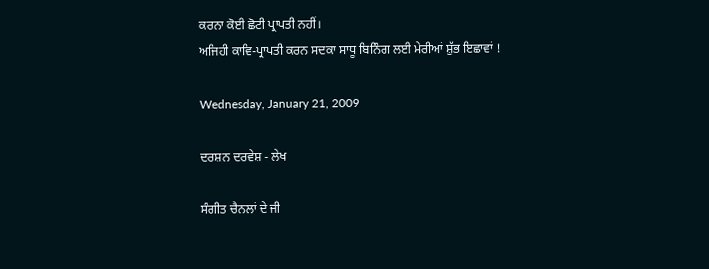ਕਰਨਾ ਕੋਈ ਛੋਟੀ ਪ੍ਰਾਪਤੀ ਨਹੀਂ।
ਅਜਿਹੀ ਕਾਵਿ-ਪ੍ਰਾਪਤੀ ਕਰਨ ਸਦਕਾ ਸਾਧੂ ਬਿਨਿੰਗ ਲਈ ਮੇਰੀਆਂ ਸ਼ੁੱਭ ਇਛਾਵਾਂ !

Wednesday, January 21, 2009

ਦਰਸ਼ਨ ਦਰਵੇਸ਼ - ਲੇਖ

ਸੰਗੀਤ ਚੈਨਲਾਂ ਦੇ ਜੀ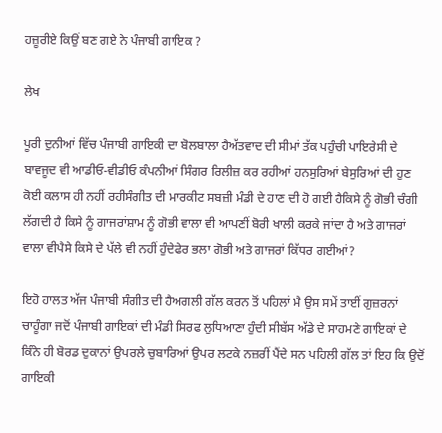ਹਜ਼ੂਰੀਏ ਕਿਉਂ ਬਣ ਗਏ ਨੇ ਪੰਜਾਬੀ ਗਾਇਕ ?

ਲੇਖ

ਪੂਰੀ ਦੁਨੀਆਂ ਵਿੱਚ ਪੰਜਾਬੀ ਗਾਇਕੀ ਦਾ ਬੋਲਬਾਲਾ ਹੈਅੱਤਵਾਦ ਦੀ ਸੀਮਾਂ ਤੱਕ ਪਹੁੰਚੀ ਪਾਇਰੇਸੀ ਦੇ ਬਾਵਜੂਦ ਵੀ ਆਡੀਓ-ਵੀਡੀਓ ਕੰਪਨੀਆਂ ਸਿੰਗਰ ਰਿਲੀਜ਼ ਕਰ ਰਹੀਆਂ ਹਨਸੁਰਿਆਂ ਬੇਸੁਰਿਆਂ ਦੀ ਹੁਣ ਕੋਈ ਕਲਾਸ ਹੀ ਨਹੀਂ ਰਹੀਸੰਗੀਤ ਦੀ ਮਾਰਕੀਟ ਸਬਜ਼ੀ ਮੰਡੀ ਦੇ ਹਾਣ ਦੀ ਹੋ ਗਈ ਹੈਕਿਸੇ ਨੂੰ ਗੋਭੀ ਚੰਗੀ ਲੱਗਦੀ ਹੈ ਕਿਸੇ ਨੂੰ ਗਾਜਰਾਂਸ਼ਾਮ ਨੂੰ ਗੋਭੀ ਵਾਲਾ ਵੀ ਆਪਣੀਂ ਬੋਰੀ ਖਾਲੀ ਕਰਕੇ ਜਾਂਦਾ ਹੈ ਅਤੇ ਗਾਜਰਾਂ ਵਾਲਾ ਵੀਪੈਸੇ ਕਿਸੇ ਦੇ ਪੱਲੇ ਵੀ ਨਹੀਂ ਹੁੰਦੇਫੇਰ ਭਲਾ ਗੋਭੀ ਅਤੇ ਗਾਜਰਾਂ ਕਿੱਧਰ ਗਈਆਂ?

ਇਹੋ ਹਾਲਤ ਅੱਜ ਪੰਜਾਬੀ ਸੰਗੀਤ ਦੀ ਹੈਅਗਲੀ ਗੱਲ ਕਰਨ ਤੋਂ ਪਹਿਲਾਂ ਮੈ ਉਸ ਸਮੇਂ ਤਾਈਂ ਗੁਜ਼ਰਨਾਂ ਚਾਹੂੰਗਾ ਜਦੋਂ ਪੰਜਾਬੀ ਗਾਇਕਾਂ ਦੀ ਮੰਡੀ ਸਿਰਫ ਲੁਧਿਆਣਾ ਹੁੰਦੀ ਸੀਬੱਸ ਅੱਡੇ ਦੇ ਸਾਹਮਣੇ ਗਾਇਕਾਂ ਦੇ ਕਿੰਨੇ ਹੀ ਬੋਰਡ ਦੁਕਾਨਾਂ ਉਪਰਲੇ ਚੁਬਾਰਿਆਂ ਉਪਰ ਲਟਕੇ ਨਜ਼ਰੀਂ ਪੈਂਦੇ ਸਨ ਪਹਿਲੀ ਗੱਲ ਤਾਂ ਇਹ ਕਿ ਉਦੋਂ ਗਾਇਕੀ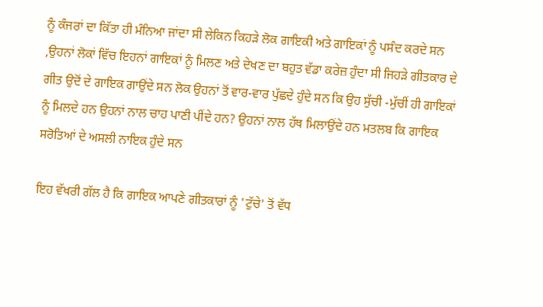ਨੂੰ ਕੰਜਰਾਂ ਦਾ ਕਿੱਤਾ ਹੀ ਮੰਨਿਆ ਜਾਂਦਾ ਸੀ ਲੇਕਿਨ ਕਿਹੜੇ ਲੋਕ ਗਾਇਕੀ ਅਤੇ ਗਾਇਕਾਂ ਨੂੰ ਪਸੰਦ ਕਰਦੇ ਸਨ ,ਉਹਨਾਂ ਲੋਕਾਂ ਵਿੱਚ ਇਹਨਾਂ ਗਾਇਕਾਂ ਨੂੰ ਮਿਲਣ ਅਤੇ ਦੇਖਣ ਦਾ ਬਹੁਤ ਵੱਡਾ ਕਰੇਜ਼ ਹੁੰਦਾ ਸੀ ਜਿਹੜੇ ਗੀਤਕਾਰ ਦੇ ਗੀਤ ਉਦੋਂ ਦੇ ਗਾਇਕ ਗਾਉਂਦੇ ਸਨ ਲੋਕ ਉਹਨਾਂ ਤੋਂ ਵਾਰ-ਵਾਰ ਪੁੱਛਦੇ ਹੁੰਦੇ ਸਨ ਕਿ ਉਹ ਸੁੱਚੀ -ਮੁੱਚੀਂ ਹੀ ਗਾਇਕਾਂ ਨੂੰ ਮਿਲਦੇ ਹਨ ਉਹਨਾਂ ਨਾਲ ਚਾਹ ਪਾਣੀ ਪੀਂਦੇ ਹਨ? ਉਹਨਾਂ ਨਾਲ ਹੱਥ ਮਿਲਾਉਂਦੇ ਹਨ ਮਤਲਬ ਕਿ ਗਾਇਕ ਸਰੋਤਿਆਂ ਦੇ ਅਸਲੀ ਨਾਇਕ ਹੁੰਦੇ ਸਨ

ਇਹ ਵੱਖਰੀ ਗੱਲ ਹੈ ਕਿ ਗਾਇਕ ਆਪਣੇ ਗੀਤਕਾਰਾਂ ਨੂੰ 'ਟੁੱਚੇ' ਤੋਂ ਵੱਧ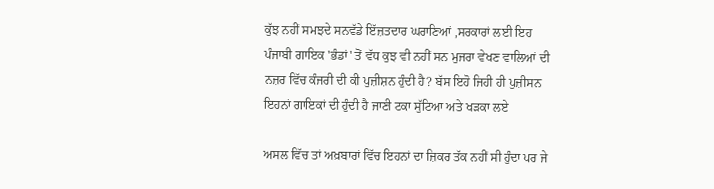ਕੁੱਝ ਨਹੀਂ ਸਮਝਦੇ ਸਨਵੱਡੇ ਇੱਜ਼ਤਦਾਰ ਘਰਾਣਿਆਂ ,ਸਰਕਾਰਾਂ ਲਈ ਇਹ ਪੰਜਾਬੀ ਗਾਇਕ 'ਭੰਡਾਂ' ਤੋਂ ਵੱਧ ਕੁਝ ਵੀ ਨਹੀਂ ਸਨ ਮੁਜਰਾ ਵੇਖਣ ਵਾਲਿਆਂ ਦੀ ਨਜ਼ਰ ਵਿੱਚ ਕੰਜਰੀ ਦੀ ਕੀ ਪੁਜ਼ੀਸ਼ਨ ਹੁੰਦੀ ਹੈ? ਬੱਸ ਇਹੋ ਜਿਹੀ ਹੀ ਪੁਜ਼ੀਸਨ ਇਹਨਾਂ ਗਾਇਕਾਂ ਦੀ ਹੁੰਦੀ ਹੈ ਜਾਣੀ ਟਕਾ ਸੁੱਟਿਆ ਅਤੇ ਖੜਕਾ ਲਏ

ਅਸਲ ਵਿੱਚ ਤਾਂ ਅਖ਼ਬਾਰਾਂ ਵਿੱਚ ਇਹਨਾਂ ਦਾ ਜ਼ਿਕਰ ਤੱਕ ਨਹੀਂ ਸੀ ਹੁੰਦਾ ਪਰ ਜੇ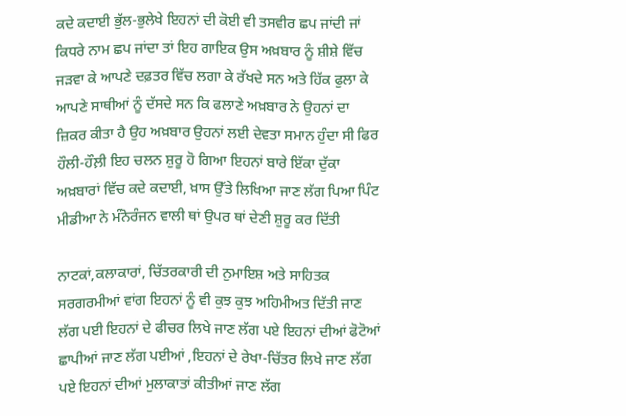ਕਦੇ ਕਦਾਈ ਭੁੱਲ-ਭੁਲੇਖੇ ਇਹਨਾਂ ਦੀ ਕੋਈ ਵੀ ਤਸਵੀਰ ਛਪ ਜਾਂਦੀ ਜਾਂ ਕਿਧਰੇ ਨਾਮ ਛਪ ਜਾਂਦਾ ਤਾਂ ਇਹ ਗਾਇਕ ਉਸ ਅਖ਼ਬਾਰ ਨੂੰ ਸ਼ੀਸ਼ੇ ਵਿੱਚ ਜੜਵਾ ਕੇ ਆਪਣੇ ਦਫ਼ਤਰ ਵਿੱਚ ਲਗਾ ਕੇ ਰੱਖਦੇ ਸਨ ਅਤੇ ਹਿੱਕ ਫੁਲਾ ਕੇ ਆਪਣੇ ਸਾਥੀਆਂ ਨੂੰ ਦੱਸਦੇ ਸਨ ਕਿ ਫਲਾਣੇ ਅਖ਼ਬਾਰ ਨੇ ਉਹਨਾਂ ਦਾ ਜ਼ਿਕਰ ਕੀਤਾ ਹੈ ਉਹ ਅਖ਼ਬਾਰ ਉਹਨਾਂ ਲਈ ਦੇਵਤਾ ਸਮਾਨ ਹੁੰਦਾ ਸੀ ਫਿਰ ਹੌਲੀ-ਹੌਲ਼ੀ ਇਹ ਚਲਨ ਸ਼ੁਰੂ ਹੋ ਗਿਆ ਇਹਨਾਂ ਬਾਰੇ ਇੱਕਾ ਦੁੱਕਾ ਅਖ਼ਬਾਰਾਂ ਵਿੱਚ ਕਦੇ ਕਦਾਈ, ਖ਼ਾਸ ਉੱਤੇ ਲਿਖਿਆ ਜਾਣ ਲੱਗ ਪਿਆ ਪਿੰਟ ਮੀਡੀਆ ਨੇ ਮੰਨੋਰੰਜਨ ਵਾਲੀ ਥਾਂ ਉਪਰ ਥਾਂ ਦੇਣੀ ਸ਼ੁਰੂ ਕਰ ਦਿੱਤੀ

ਨਾਟਕਾਂ,ਕਲਾਕਾਰਾਂ, ਚਿੱਤਰਕਾਰੀ ਦੀ ਨੁਮਾਇਸ਼ ਅਤੇ ਸਾਹਿਤਕ ਸਰਗਰਮੀਆਂ ਵਾਂਗ ਇਹਨਾਂ ਨੂੰ ਵੀ ਕੁਝ ਕੁਝ ਅਹਿਮੀਅਤ ਦਿੱਤੀ ਜਾਣ ਲੱਗ ਪਈ ਇਹਨਾਂ ਦੇ ਫੀਚਰ ਲਿਖੇ ਜਾਣ ਲੱਗ ਪਏ ਇਹਨਾਂ ਦੀਆਂ ਫੋਟੋਆਂ ਛਾਪੀਆਂ ਜਾਣ ਲੱਗ ਪਈਆਂ ,ਇਹਨਾਂ ਦੇ ਰੇਖਾ-ਚਿੱਤਰ ਲਿਖੇ ਜਾਣ ਲੱਗ ਪਏ ਇਹਨਾਂ ਦੀਆਂ ਮੁਲਾਕਾਤਾਂ ਕੀਤੀਆਂ ਜਾਣ ਲੱਗ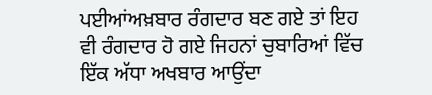ਪਈਆਂਅਖ਼ਬਾਰ ਰੰਗਦਾਰ ਬਣ ਗਏ ਤਾਂ ਇਹ ਵੀ ਰੰਗਦਾਰ ਹੋ ਗਏ ਜਿਹਨਾਂ ਚੁਬਾਰਿਆਂ ਵਿੱਚ ਇੱਕ ਅੱਧਾ ਅਖਬਾਰ ਆਉਂਦਾ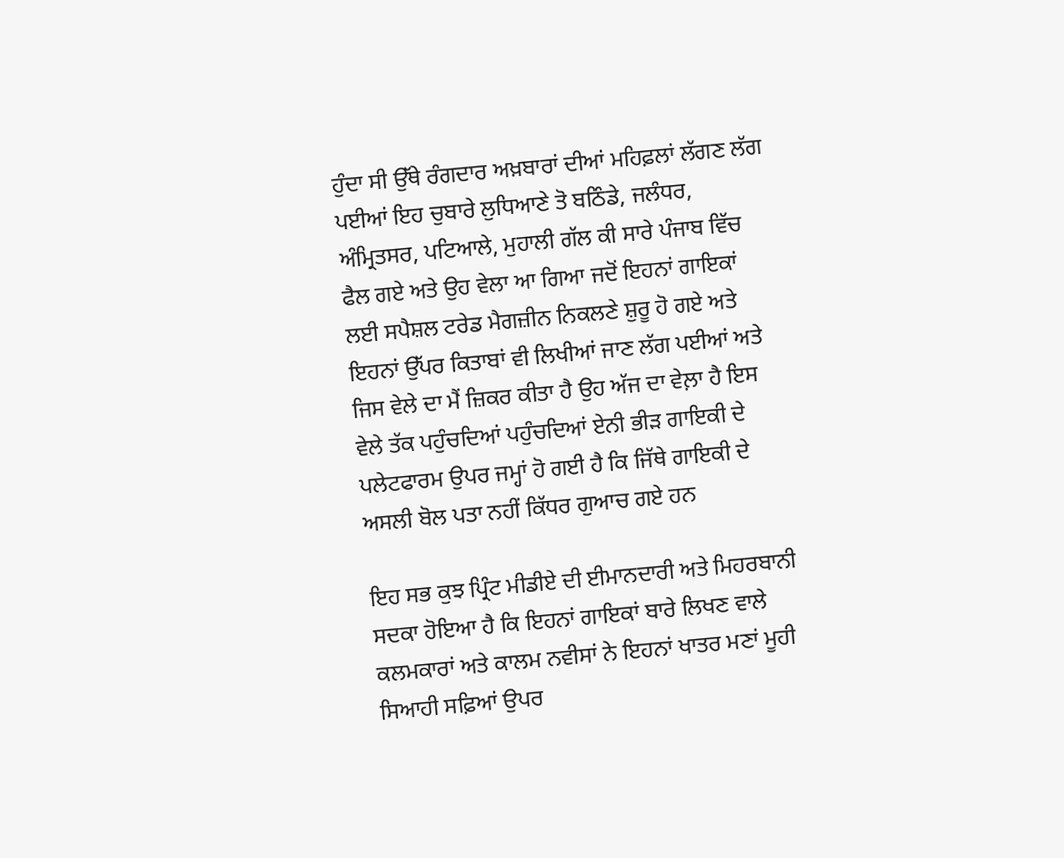ਹੁੰਦਾ ਸੀ ਉੱਥੇ ਰੰਗਦਾਰ ਅਖ਼ਬਾਰਾਂ ਦੀਆਂ ਮਹਿਫ਼ਲਾਂ ਲੱਗਣ ਲੱਗ ਪਈਆਂ ਇਹ ਚੁਬਾਰੇ ਲੁਧਿਆਣੇ ਤੋ ਬਠਿੰਡੇ, ਜਲੰਧਰ, ਅੰਮ੍ਰਿਤਸਰ, ਪਟਿਆਲੇ, ਮੁਹਾਲੀ ਗੱਲ ਕੀ ਸਾਰੇ ਪੰਜਾਬ ਵਿੱਚ ਫੈਲ ਗਏ ਅਤੇ ਉਹ ਵੇਲਾ ਆ ਗਿਆ ਜਦੋਂ ਇਹਨਾਂ ਗਾਇਕਾਂ ਲਈ ਸਪੈਸ਼ਲ ਟਰੇਡ ਮੈਗਜ਼ੀਨ ਨਿਕਲਣੇ ਸ਼ੁਰੂ ਹੋ ਗਏ ਅਤੇ ਇਹਨਾਂ ਉੱਪਰ ਕਿਤਾਬਾਂ ਵੀ ਲਿਖੀਆਂ ਜਾਣ ਲੱਗ ਪਈਆਂ ਅਤੇ ਜਿਸ ਵੇਲੇ ਦਾ ਮੈਂ ਜ਼ਿਕਰ ਕੀਤਾ ਹੈ ਉਹ ਅੱਜ ਦਾ ਵੇਲ਼ਾ ਹੈ ਇਸ ਵੇਲੇ ਤੱਕ ਪਹੁੰਚਦਿਆਂ ਪਹੁੰਚਦਿਆਂ ਏਨੀ ਭੀੜ ਗਾਇਕੀ ਦੇ ਪਲੇਟਫਾਰਮ ਉਪਰ ਜਮ੍ਹਾਂ ਹੋ ਗਈ ਹੈ ਕਿ ਜਿੱਥੇ ਗਾਇਕੀ ਦੇ ਅਸਲੀ ਬੋਲ ਪਤਾ ਨਹੀਂ ਕਿੱਧਰ ਗੁਆਚ ਗਏ ਹਨ

ਇਹ ਸਭ ਕੁਝ ਪ੍ਰਿੰਟ ਮੀਡੀਏ ਦੀ ਈਮਾਨਦਾਰੀ ਅਤੇ ਮਿਹਰਬਾਨੀ ਸਦਕਾ ਹੋਇਆ ਹੈ ਕਿ ਇਹਨਾਂ ਗਾਇਕਾਂ ਬਾਰੇ ਲਿਖਣ ਵਾਲੇ ਕਲਮਕਾਰਾਂ ਅਤੇ ਕਾਲਮ ਨਵੀਸਾਂ ਨੇ ਇਹਨਾਂ ਖਾਤਰ ਮਣਾਂ ਮੂਹੀ ਸਿਆਹੀ ਸਫ਼ਿਆਂ ਉਪਰ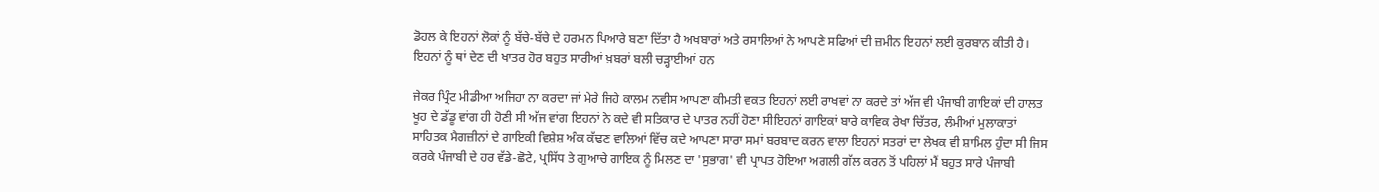ਡੋਹਲ ਕੇ ਇਹਨਾਂ ਲੋਕਾਂ ਨੂੰ ਬੱਚੇ-ਬੱਚੇ ਦੇ ਹਰਮਨ ਪਿਆਰੇ ਬਣਾ ਦਿੱਤਾ ਹੈ ਅਖਬਾਰਾਂ ਅਤੇ ਰਸਾਲਿਆਂ ਨੇ ਆਪਣੇ ਸਫਿਆਂ ਦੀ ਜ਼ਮੀਨ ਇਹਨਾਂ ਲਈ ਕੁਰਬਾਨ ਕੀਤੀ ਹੈ। ਇਹਨਾਂ ਨੂੰ ਥਾਂ ਦੇਣ ਦੀ ਖਾਤਰ ਹੋਰ ਬਹੁਤ ਸਾਰੀਆਂ ਖ਼ਬਰਾਂ ਬਲੀ ਚੜ੍ਹਾਈਆਂ ਹਨ

ਜੇਕਰ ਪ੍ਰਿੰਟ ਮੀਡੀਆ ਅਜਿਹਾ ਨਾ ਕਰਦਾ ਜਾਂ ਮੇਰੇ ਜਿਹੇ ਕਾਲਮ ਨਵੀਸ ਆਪਣਾ ਕੀਮਤੀ ਵਕਤ ਇਹਨਾਂ ਲਈ ਰਾਖਵਾਂ ਨਾ ਕਰਦੇ ਤਾਂ ਅੱਜ ਵੀ ਪੰਜਾਬੀ ਗਾਇਕਾਂ ਦੀ ਹਾਲਤ ਖੂਹ ਦੇ ਡੱਡੂ ਵਾਂਗ ਹੀ ਹੋਣੀ ਸੀ ਅੱਜ ਵਾਂਗ ਇਹਨਾਂ ਨੇ ਕਦੇ ਵੀ ਸਤਿਕਾਰ ਦੇ ਪਾਤਰ ਨਹੀਂ ਹੋਣਾ ਸੀਇਹਨਾਂ ਗਾਇਕਾਂ ਬਾਰੇ ਕਾਵਿਕ ਰੇਖਾ ਚਿੱਤਰ, ਲੰਮੀਆਂ ਮੁਲਾਕਾਤਾਂ ਸਾਹਿਤਕ ਮੈਗਜ਼ੀਨਾਂ ਦੇ ਗਾਇਕੀ ਵਿਸ਼ੇਸ਼ ਅੰਕ ਕੱਢਣ ਵਾਲਿਆਂ ਵਿੱਚ ਕਦੇ ਆਪਣਾ ਸਾਰਾ ਸਮਾਂ ਬਰਬਾਦ ਕਰਨ ਵਾਲਾ ਇਹਨਾਂ ਸਤਰਾਂ ਦਾ ਲੇਖਕ ਵੀ ਸ਼ਾਮਿਲ ਹੁੰਦਾ ਸੀ ਜਿਸ ਕਰਕੇ ਪੰਜਾਬੀ ਦੇ ਹਰ ਵੱਡੇ-ਛੋਟੇ, ਪ੍ਰਸਿੱਧ ਤੇ ਗੁਆਚੇ ਗਾਇਕ ਨੂੰ ਮਿਲਣ ਦਾ 'ਸੁਭਾਗ' ਵੀ ਪ੍ਰਾਪਤ ਹੋਇਆ ਅਗਲੀ ਗੱਲ ਕਰਨ ਤੋਂ ਪਹਿਲਾਂ ਮੈਂ ਬਹੁਤ ਸਾਰੇ ਪੰਜਾਬੀ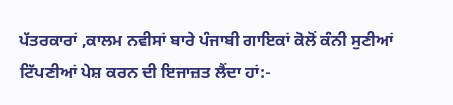ਪੱਤਰਕਾਰਾਂ ,ਕਾਲਮ ਨਵੀਸਾਂ ਬਾਰੇ ਪੰਜਾਬੀ ਗਾਇਕਾਂ ਕੋਲੋਂ ਕੰਨੀ ਸੁਣੀਆਂ ਟਿੱਪਣੀਆਂ ਪੇਸ਼ ਕਰਨ ਦੀ ਇਜਾਜ਼ਤ ਲੈਂਦਾ ਹਾਂ:-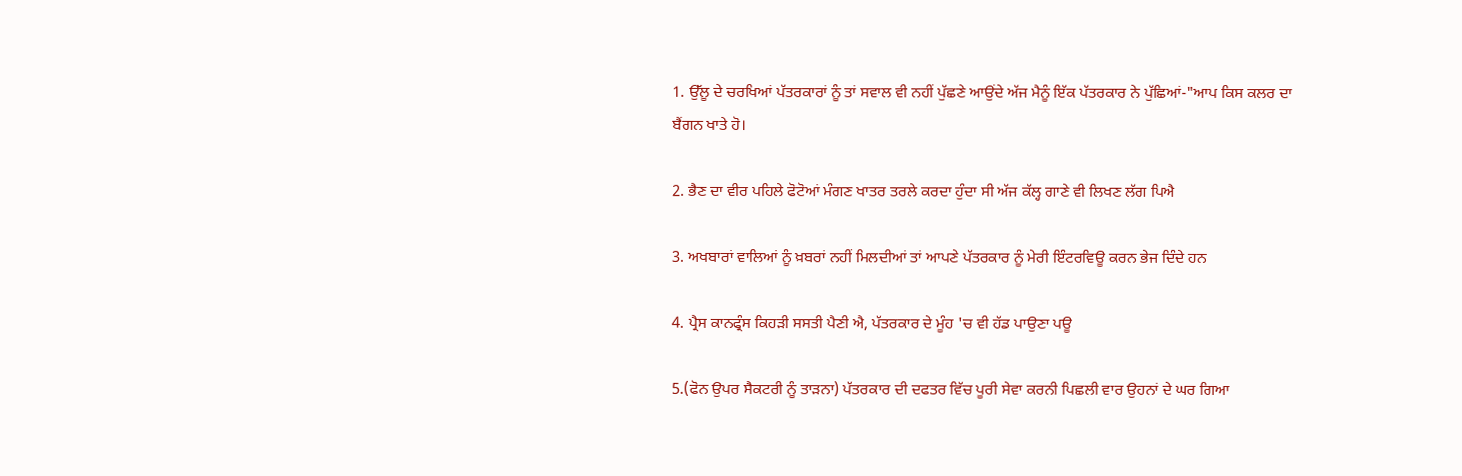1. ਉੱਲੂ ਦੇ ਚਰਖਿਆਂ ਪੱਤਰਕਾਰਾਂ ਨੂੰ ਤਾਂ ਸਵਾਲ ਵੀ ਨਹੀਂ ਪੁੱਛਣੇ ਆਉਂਦੇ ਅੱਜ ਮੈਨੂੰ ਇੱਕ ਪੱਤਰਕਾਰ ਨੇ ਪੁੱਛਿਆਂ-"ਆਪ ਕਿਸ ਕਲਰ ਦਾ ਬੈਂਗਨ ਖਾਤੇ ਹੋ।

2. ਭੈਣ ਦਾ ਵੀਰ ਪਹਿਲੇ ਫੋਟੋਆਂ ਮੰਗਣ ਖਾਤਰ ਤਰਲੇ ਕਰਦਾ ਹੁੰਦਾ ਸੀ ਅੱਜ ਕੱਲ੍ਹ ਗਾਣੇ ਵੀ ਲਿਖਣ ਲੱਗ ਪਿਐ

3. ਅਖਬਾਰਾਂ ਵਾਲਿਆਂ ਨੂੰ ਖ਼ਬਰਾਂ ਨਹੀਂ ਮਿਲਦੀਆਂ ਤਾਂ ਆਪਣੇ ਪੱਤਰਕਾਰ ਨੂੰ ਮੇਰੀ ਇੰਟਰਵਿਊ ਕਰਨ ਭੇਜ ਦਿੰਦੇ ਹਨ

4. ਪ੍ਰੈਸ ਕਾਨਫ੍ਰੰਸ ਕਿਹੜੀ ਸਸਤੀ ਪੈਣੀ ਐ, ਪੱਤਰਕਾਰ ਦੇ ਮੂੰਹ 'ਚ ਵੀ ਹੱਡ ਪਾਉਣਾ ਪਊ

5.(ਫੋਨ ਉਪਰ ਸੈਕਟਰੀ ਨੂੰ ਤਾੜਨਾ) ਪੱਤਰਕਾਰ ਦੀ ਦਫਤਰ ਵਿੱਚ ਪੂਰੀ ਸੇਵਾ ਕਰਨੀ ਪਿਛਲੀ ਵਾਰ ਉਹਨਾਂ ਦੇ ਘਰ ਗਿਆ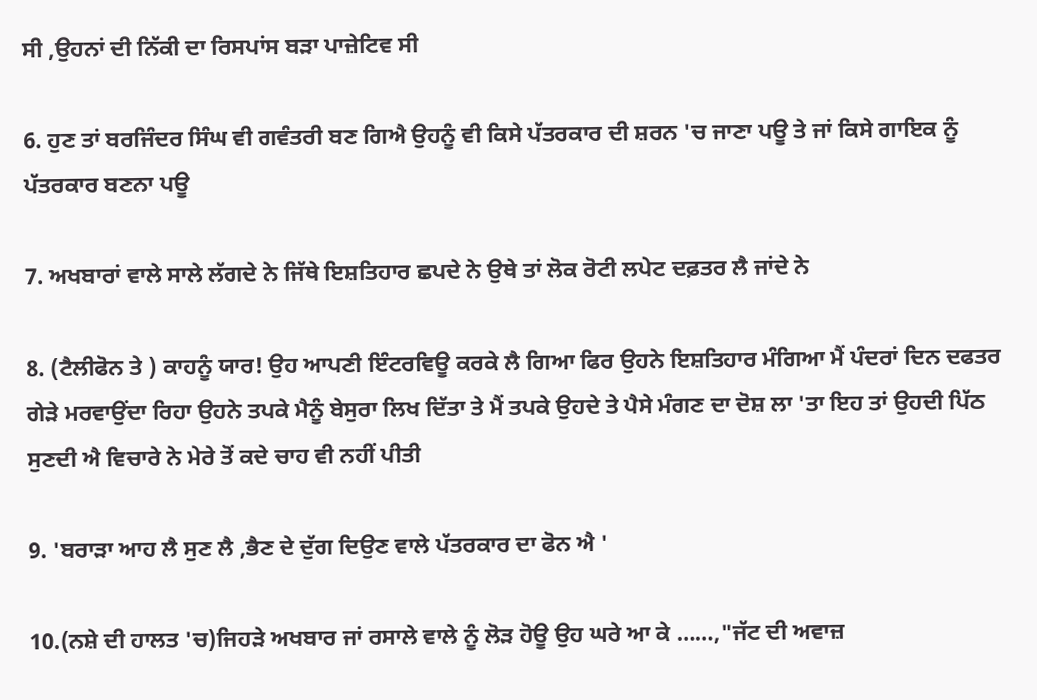ਸੀ ,ਉਹਨਾਂ ਦੀ ਨਿੱਕੀ ਦਾ ਰਿਸਪਾਂਸ ਬੜਾ ਪਾਜ਼ੇਟਿਵ ਸੀ

6. ਹੁਣ ਤਾਂ ਬਰਜਿੰਦਰ ਸਿੰਘ ਵੀ ਗਵੰਤਰੀ ਬਣ ਗਿਐ ਉਹਨੂੰ ਵੀ ਕਿਸੇ ਪੱਤਰਕਾਰ ਦੀ ਸ਼ਰਨ 'ਚ ਜਾਣਾ ਪਊ ਤੇ ਜਾਂ ਕਿਸੇ ਗਾਇਕ ਨੂੰ ਪੱਤਰਕਾਰ ਬਣਨਾ ਪਊ

7. ਅਖਬਾਰਾਂ ਵਾਲੇ ਸਾਲੇ ਲੱਗਦੇ ਨੇ ਜਿੱਥੇ ਇਸ਼ਤਿਹਾਰ ਛਪਦੇ ਨੇ ਉਥੇ ਤਾਂ ਲੋਕ ਰੋਟੀ ਲਪੇਟ ਦਫ਼ਤਰ ਲੈ ਜਾਂਦੇ ਨੇ

8. (ਟੈਲੀਫੋਨ ਤੇ ) ਕਾਹਨੂੰ ਯਾਰ! ਉਹ ਆਪਣੀ ਇੰਟਰਵਿਊ ਕਰਕੇ ਲੈ ਗਿਆ ਫਿਰ ਉਹਨੇ ਇਸ਼ਤਿਹਾਰ ਮੰਗਿਆ ਮੈਂ ਪੰਦਰਾਂ ਦਿਨ ਦਫਤਰ ਗੇੜੇ ਮਰਵਾਉਂਦਾ ਰਿਹਾ ਉਹਨੇ ਤਪਕੇ ਮੈਨੂੰ ਬੇਸੁਰਾ ਲਿਖ ਦਿੱਤਾ ਤੇ ਮੈਂ ਤਪਕੇ ਉਹਦੇ ਤੇ ਪੈਸੇ ਮੰਗਣ ਦਾ ਦੋਸ਼ ਲਾ 'ਤਾ ਇਹ ਤਾਂ ਉਹਦੀ ਪਿੱਠ ਸੁਣਦੀ ਐ ਵਿਚਾਰੇ ਨੇ ਮੇਰੇ ਤੋਂ ਕਦੇ ਚਾਹ ਵੀ ਨਹੀਂ ਪੀਤੀ

9. 'ਬਰਾੜਾ ਆਹ ਲੈ ਸੁਣ ਲੈ ,ਭੈਣ ਦੇ ਦੁੱਗ ਦਿਉਣ ਵਾਲੇ ਪੱਤਰਕਾਰ ਦਾ ਫੋਨ ਐ '

10.(ਨਸ਼ੇ ਦੀ ਹਾਲਤ 'ਚ)ਜਿਹੜੇ ਅਖਬਾਰ ਜਾਂ ਰਸਾਲੇ ਵਾਲੇ ਨੂੰ ਲੋੜ ਹੋਊ ਉਹ ਘਰੇ ਆ ਕੇ ……,"ਜੱਟ ਦੀ ਅਵਾਜ਼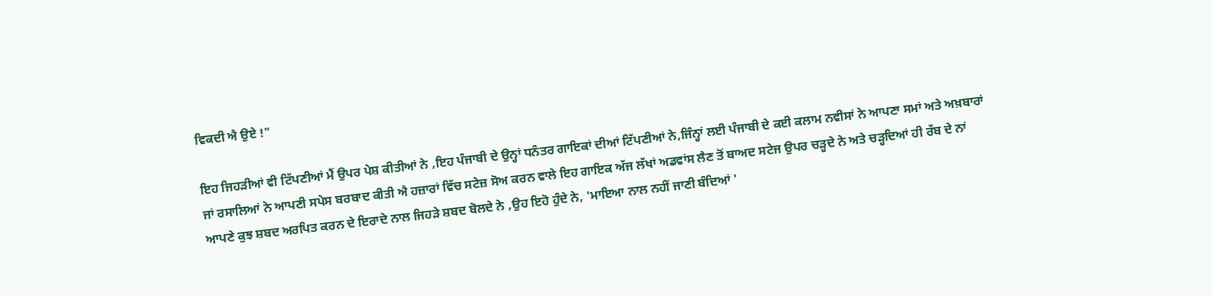ਵਿਕਦੀ ਐ ਉਏ !"

ਇਹ ਜਿਹੜੀਆਂ ਵੀ ਟਿੱਪਣੀਆਂ ਮੈਂ ਉਪਰ ਪੇਸ਼ ਕੀਤੀਆਂ ਨੇ ,ਇਹ ਪੰਜਾਬੀ ਦੇ ਉਨ੍ਹਾਂ ਧਨੰਤਰ ਗਾਇਕਾਂ ਦੀਆਂ ਟਿੱਪਣੀਆਂ ਨੇ,ਜਿੰਨ੍ਹਾਂ ਲਈ ਪੰਜਾਬੀ ਦੇ ਕਈ ਕਲਾਮ ਨਵੀਸਾਂ ਨੇ ਆਪਣਾ ਸਮਾਂ ਅਤੇ ਅਖ਼ਬਾਰਾਂ ਜਾਂ ਰਸਾਲਿਆਂ ਨੇ ਆਪਣੀ ਸਪੇਸ ਬਰਬਾਦ ਕੀਤੀ ਐ ਹਜ਼ਾਰਾਂ ਵਿੱਚ ਸਟੇਜ਼ ਸੋਅ ਕਰਨ ਵਾਲੇ ਇਹ ਗਾਇਕ ਅੱਜ ਲੱਖਾਂ ਅਡਵਾਂਸ ਲੈਣ ਤੋਂ ਬਾਅਦ ਸਟੇਜ ਉਪਰ ਚੜ੍ਹਦੇ ਨੇ ਅਤੇ ਚੜ੍ਹਦਿਆਂ ਹੀ ਰੱਬ ਦੇ ਨਾਂ ਆਪਣੇ ਕੁਝ ਸ਼ਬਦ ਅਰਪਿਤ ਕਰਨ ਦੇ ਇਰਾਦੇ ਨਾਲ ਜਿਹੜੇ ਸ਼ਬਦ ਬੋਲਦੇ ਨੇ ,ਉਹ ਇਹੋ ਹੁੰਦੇ ਨੇ, 'ਮਾਇਆ ਨਾਲ ਨਹੀਂ ਜਾਣੀ ਬੰਦਿਆਂ '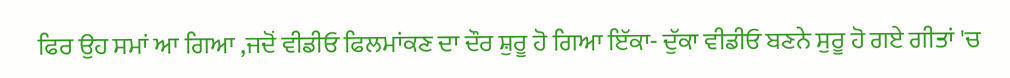ਫਿਰ ਉਹ ਸਮਾਂ ਆ ਗਿਆ ,ਜਦੋਂ ਵੀਡੀਓ ਫਿਲਮਾਂਕਣ ਦਾ ਦੌਰ ਸ਼ੁਰੂ ਹੋ ਗਿਆ ਇੱਕਾ- ਦੁੱਕਾ ਵੀਡੀਓ ਬਣਨੇ ਸੁਰੂ ਹੋ ਗਏ ਗੀਤਾਂ 'ਚ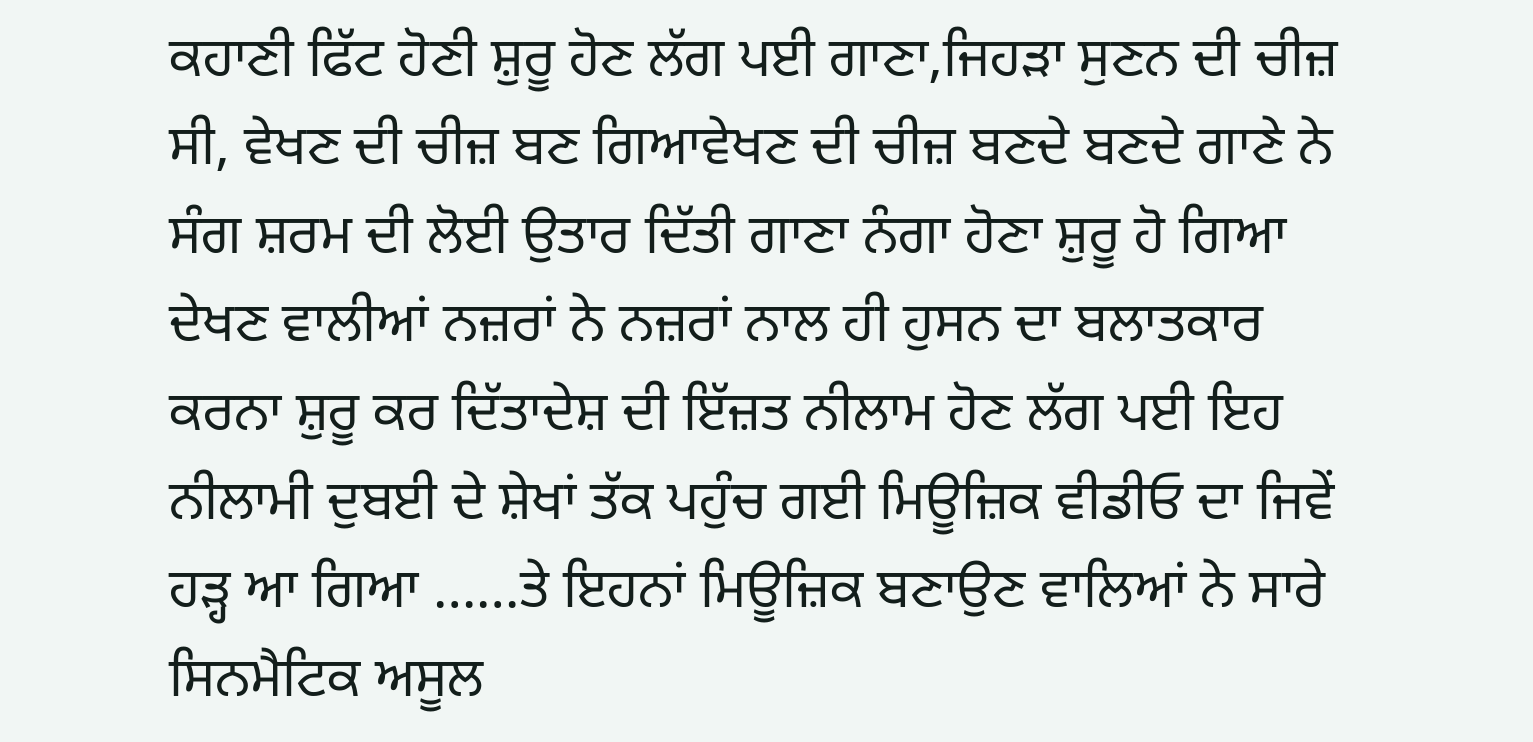ਕਹਾਣੀ ਫਿੱਟ ਹੋਣੀ ਸ਼ੁਰੂ ਹੋਣ ਲੱਗ ਪਈ ਗਾਣਾ,ਜਿਹੜਾ ਸੁਣਨ ਦੀ ਚੀਜ਼ ਸੀ, ਵੇਖਣ ਦੀ ਚੀਜ਼ ਬਣ ਗਿਆਵੇਖਣ ਦੀ ਚੀਜ਼ ਬਣਦੇ ਬਣਦੇ ਗਾਣੇ ਨੇ ਸੰਗ ਸ਼ਰਮ ਦੀ ਲੋਈ ਉਤਾਰ ਦਿੱਤੀ ਗਾਣਾ ਨੰਗਾ ਹੋਣਾ ਸ਼ੁਰੂ ਹੋ ਗਿਆ ਦੇਖਣ ਵਾਲੀਆਂ ਨਜ਼ਰਾਂ ਨੇ ਨਜ਼ਰਾਂ ਨਾਲ ਹੀ ਹੁਸਨ ਦਾ ਬਲਾਤਕਾਰ ਕਰਨਾ ਸ਼ੁਰੂ ਕਰ ਦਿੱਤਾਦੇਸ਼ ਦੀ ਇੱਜ਼ਤ ਨੀਲਾਮ ਹੋਣ ਲੱਗ ਪਈ ਇਹ ਨੀਲਾਮੀ ਦੁਬਈ ਦੇ ਸ਼ੇਖਾਂ ਤੱਕ ਪਹੁੰਚ ਗਈ ਮਿਊਜ਼ਿਕ ਵੀਡੀਓ ਦਾ ਜਿਵੇਂ ਹੜ੍ਹ ਆ ਗਿਆ ……ਤੇ ਇਹਨਾਂ ਮਿਊਜ਼ਿਕ ਬਣਾਉਣ ਵਾਲਿਆਂ ਨੇ ਸਾਰੇ ਸਿਨਮੈਟਿਕ ਅਸੂਲ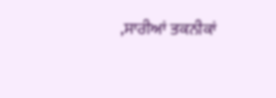,ਸਾਰੀਆਂ ਤਕਨੀਕਾਂ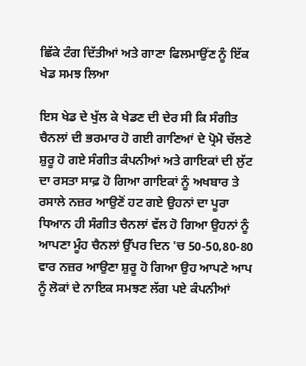ਛਿੱਕੇ ਟੰਗ ਦਿੱਤੀਆਂ ਅਤੇ ਗਾਣਾ ਫਿਲਮਾਉਂਣ ਨੂੰ ਇੱਕ ਖੇਡ ਸਮਝ ਲਿਆ

ਇਸ ਖੇਡ ਦੇ ਖੁੱਲ ਕੇ ਖੇਡਣ ਦੀ ਦੇਰ ਸੀ ਕਿ ਸੰਗੀਤ ਚੈਨਲਾਂ ਦੀ ਭਰਮਾਰ ਹੋ ਗਈ ਗਾਣਿਆਂ ਦੇ ਪ੍ਰੋਮੋ ਚੱਲਣੇ ਸ਼ੁਰੂ ਹੋ ਗਏ ਸੰਗੀਤ ਕੰਪਨੀਆਂ ਅਤੇ ਗਾਇਕਾਂ ਦੀ ਲੁੱਟ ਦਾ ਰਸਤਾ ਸਾਫ਼ ਹੋ ਗਿਆ ਗਾਇਕਾਂ ਨੂੰ ਅਖਬਾਰ ਤੇ ਰਸਾਲੇ ਨਜ਼ਰ ਆਉਣੋਂ ਹਟ ਗਏ ਉਹਨਾਂ ਦਾ ਪੂਰਾ ਧਿਆਨ ਹੀ ਸੰਗੀਤ ਚੈਨਲਾਂ ਵੱਲ ਹੋ ਗਿਆ ਉਹਨਾਂ ਨੂੰ ਆਪਣਾ ਮੂੰਹ ਚੈਨਲਾਂ ਉੱਪਰ ਦਿਨ 'ਚ 50-50,80-80 ਵਾਰ ਨਜ਼ਰ ਆਉਣਾ ਸ਼ੁਰੂ ਹੋ ਗਿਆ ਉਹ ਆਪਣੇ ਆਪ ਨੂੰ ਲੋਕਾਂ ਦੇ ਨਾਇਕ ਸਮਝਣ ਲੱਗ ਪਏ ਕੰਪਨੀਆਂ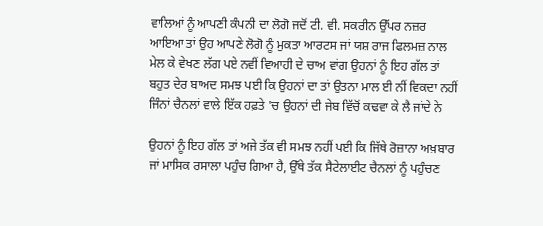ਵਾਲਿਆਂ ਨੂੰ ਆਪਣੀ ਕੰਪਨੀ ਦਾ ਲੋਗੋ ਜਦੋਂ ਟੀ. ਵੀ. ਸਕਰੀਨ ਉੱਪਰ ਨਜ਼ਰ ਆਇਆ ਤਾਂ ਉਹ ਆਪਣੇ ਲੋਗੋ ਨੂੰ ਮੁਕਤਾ ਆਰਟਸ ਜਾਂ ਯਸ਼ ਰਾਜ ਫਿਲਮਜ਼ ਨਾਲ ਮੇਲ ਕੇ ਵੇਖਣ ਲੱਗ ਪਏ ਨਵੀਂ ਵਿਆਹੀ ਦੇ ਚਾਅ ਵਾਂਗ ਉਹਨਾਂ ਨੂੰ ਇਹ ਗੱਲ ਤਾਂ ਬਹੁਤ ਦੇਰ ਬਾਅਦ ਸਮਝ ਪਈ ਕਿ ਉਹਨਾਂ ਦਾ ਤਾਂ ਉਤਨਾ ਮਾਲ ਈ ਨੀਂ ਵਿਕਦਾ ਨਹੀਂ ਜਿੰਨਾਂ ਚੈਨਲਾਂ ਵਾਲੇ ਇੱਕ ਹਫ਼ਤੇ 'ਚ ਉਹਨਾਂ ਦੀ ਜੇਬ ਵਿੱਚੋਂ ਕਢਵਾ ਕੇ ਲੈ ਜਾਂਦੇ ਨੇ

ਉਹਨਾਂ ਨੂੰ ਇਹ ਗੱਲ ਤਾਂ ਅਜੇ ਤੱਕ ਵੀ ਸਮਝ ਨਹੀਂ ਪਈ ਕਿ ਜਿੱਥੇ ਰੋਜ਼ਾਨਾ ਅਖ਼ਬਾਰ ਜਾਂ ਮਾਸਿਕ ਰਸਾਲਾ ਪਹੁੰਚ ਗਿਆ ਹੈ, ਉੱਥੇ ਤੱਕ ਸੈਟੇਲਾਈਟ ਚੈਨਲਾਂ ਨੂੰ ਪਹੁੰਚਣ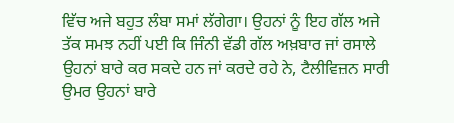ਵਿੱਚ ਅਜੇ ਬਹੁਤ ਲੰਬਾ ਸਮਾਂ ਲੱਗੇਗਾ। ਉਹਨਾਂ ਨੂੰ ਇਹ ਗੱਲ ਅਜੇ ਤੱਕ ਸਮਝ ਨਹੀਂ ਪਈ ਕਿ ਜਿੰਨੀ ਵੱਡੀ ਗੱਲ ਅਖ਼ਬਾਰ ਜਾਂ ਰਸਾਲੇ ਉਹਨਾਂ ਬਾਰੇ ਕਰ ਸਕਦੇ ਹਨ ਜਾਂ ਕਰਦੇ ਰਹੇ ਨੇ, ਟੈਲੀਵਿਜ਼ਨ ਸਾਰੀ ਉਮਰ ਉਹਨਾਂ ਬਾਰੇ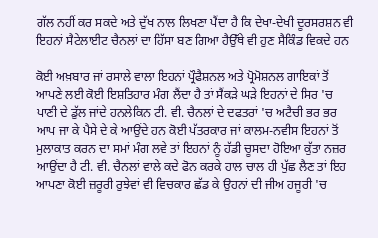ਗੱਲ ਨਹੀਂ ਕਰ ਸਕਦੇ ਅਤੇ ਦੁੱਖ ਨਾਲ ਲਿਖਣਾ ਪੈਂਦਾ ਹੈ ਕਿ ਦੇਖਾ-ਦੇਖੀ ਦੂਰਸਰਸ਼ਨ ਵੀ ਇਹਨਾਂ ਸੈਟੇਲਾਈਟ ਚੈਨਲਾਂ ਦਾ ਹਿੱਸਾ ਬਣ ਗਿਆ ਹੈਉੱਥੇ ਵੀ ਹੁਣ ਸੈਕਿੰਡ ਵਿਕਦੇ ਹਨ

ਕੋਈ ਅਖ਼ਬਾਰ ਜਾਂ ਰਸਾਲੇ ਵਾਲਾ ਇਹਨਾਂ ਪ੍ਰੌਫੈਸ਼ਨਲ ਅਤੇ ਪ੍ਰੋਮੋਸ਼ਨਲ ਗਾਇਕਾਂ ਤੋਂ ਆਪਣੇ ਲਈ ਕੋਈ ਇਸ਼ਤਿਹਾਰ ਮੰਗ ਲੈਂਦਾ ਹੈ ਤਾਂ ਸੈਂਕੜੇ ਘੜੇ ਇਹਨਾਂ ਦੇ ਸਿਰ 'ਚ ਪਾਣੀ ਦੇ ਡੁੱਲ ਜਾਂਦੇ ਹਨਲੇਕਿਨ ਟੀ. ਵੀ. ਚੈਨਲਾਂ ਦੇ ਦਫਤਰਾਂ 'ਚ ਅਟੈਚੀ ਭਰ ਭਰ ਆਪ ਜਾ ਕੇ ਪੈਸੇ ਦੇ ਕੇ ਆਉਂਦੇ ਹਨ ਕੋਈ ਪੱਤਰਕਾਰ ਜਾਂ ਕਾਲਮ-ਨਵੀਸ ਇਹਨਾਂ ਤੋਂ ਮੁਲਾਕਾਤ ਕਰਨ ਦਾ ਸਮਾਂ ਮੰਗ ਲਵੇ ਤਾਂ ਇਹਨਾਂ ਨੂੰ ਹੱਡੀ ਚੂਸਦਾ ਹੋਇਆ ਕੁੱਤਾ ਨਜ਼ਰ ਆਉਂਦਾ ਹੈ ਟੀ. ਵੀ. ਚੈਨਲਾਂ ਵਾਲੇ ਕਦੇ ਫੋਨ ਕਰਕੇ ਹਾਲ ਚਾਲ ਹੀ ਪੁੱਛ ਲੈਣ ਤਾਂ ਇਹ ਆਪਣਾ ਕੋਈ ਜ਼ਰੂਰੀ ਰੁਝੇਵਾਂ ਵੀ ਵਿਚਕਾਰ ਛੱਡ ਕੇ ਉਹਨਾਂ ਦੀ ਜੀਅ ਹਜੂਰੀ 'ਚ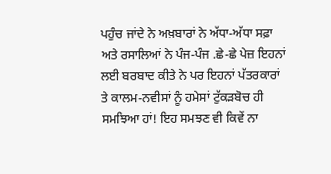ਪਹੁੰਚ ਜਾਂਦੇ ਨੇ ਅਖ਼ਬਾਰਾਂ ਨੇ ਅੱਧਾ-ਅੱਧਾ ਸਫ਼ਾ ਅਤੇ ਰਸਾਲਿਆਂ ਨੇ ਪੰਜ-ਪੰਜ .ਛੇ-ਛੇ ਪੇਜ਼ ਇਹਨਾਂ ਲਈ ਬਰਬਾਦ ਕੀਤੇ ਨੇ ਪਰ ਇਹਨਾਂ ਪੱਤਰਕਾਰਾਂ ਤੇ ਕਾਲਮ-ਨਵੀਸਾਂ ਨੂੰ ਹਮੇਸਾਂ ਟੁੱਕੜਬੋਚ ਹੀ ਸਮਝਿਆ ਹਾਂ! ਇਹ ਸਮਝਣ ਵੀ ਕਿਵੇਂ ਨਾ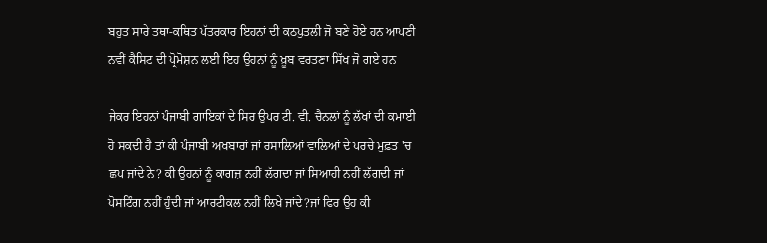ਬਹੁਤ ਸਾਰੇ ਤਥਾ-ਕਥਿਤ ਪੱਤਰਕਾਰ ਇਹਨਾਂ ਦੀ ਕਠਪੁਤਲੀ ਜੋ ਬਣੇ ਹੋਏ ਹਨ ਆਪਣੀ ਨਵੀਂ ਕੈਸਿਟ ਦੀ ਪ੍ਰੋਮੋਸ਼ਨ ਲਈ ਇਹ ਉਹਨਾਂ ਨੂੰ ਖ਼ੂਬ ਵਰਤਣਾ ਸਿੱਖ ਜੋ ਗਏ ਹਨ

ਜੇਕਰ ਇਹਨਾਂ ਪੰਜਾਬੀ ਗਾਇਕਾਂ ਦੇ ਸਿਰ ਉਪਰ ਟੀ. ਵੀ. ਚੈਨਲਾਂ ਨੂੰ ਲੱਖਾਂ ਦੀ ਕਮਾਈ ਹੋ ਸਕਦੀ ਹੈ ਤਾਂ ਕੀ ਪੰਜਾਬੀ ਅਖਬਾਰਾਂ ਜਾਂ ਰਸਾਲਿਆਂ ਵਾਲਿਆਂ ਦੇ ਪਰਚੇ ਮੁਫ਼ਤ 'ਚ ਛਪ ਜਾਂਦੇ ਨੇ? ਕੀ ਉਹਨਾਂ ਨੂੰ ਕਾਗਜ਼ ਨਹੀਂ ਲੱਗਦਾ ਜਾਂ ਸਿਆਹੀ ਨਹੀਂ ਲੱਗਦੀ ਜਾਂ ਪੋਸਟਿੰਗ ਨਹੀਂ ਹੁੰਦੀ ਜਾਂ ਆਰਟੀਕਲ ਨਹੀਂ ਲਿਖੇ ਜਾਂਦੇ?ਜਾਂ ਫਿਰ ਉਹ ਕੀ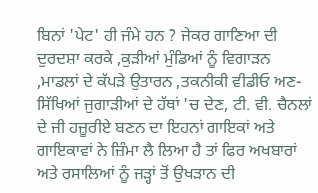ਬਿਨਾਂ 'ਪੇਟ' ਹੀ ਜੰਮੇ ਹਨ ? ਜੇਕਰ ਗਾਣਿਆ ਦੀ ਦੁਰਦਸ਼ਾ ਕਰਕੇ ,ਕੁੜੀਆਂ ਮੁੰਡਿਆਂ ਨੂੰ ਵਿਗਾੜਨ ,ਮਾਡਲਾਂ ਦੇ ਕੱਪੜੇ ਉਤਾਰਨ ,ਤਕਨੀਕੀ ਵੀਡੀਓ ਅਣ-ਸਿੱਖਿਆਂ ਜੁਗਾੜੀਆਂ ਦੇ ਹੱਥਾਂ 'ਚ ਦੇਣ, ਟੀ. ਵੀ. ਚੈਨਲਾਂ ਦੇ ਜੀ ਹਜ਼ੂਰੀਏ ਬਣਨ ਦਾ ਇਹਨਾਂ ਗਾਇਕਾਂ ਅਤੇ ਗਾਇਕਾਵਾਂ ਨੇ ਜ਼ਿੰਮਾ ਲੈ ਲਿਆ ਹੈ ਤਾਂ ਫਿਰ ਅਖਬਾਰਾਂ ਅਤੇ ਰਸਾਲਿਆਂ ਨੂੰ ਜੜ੍ਹਾਂ ਤੋਂ ਉਖੜਾਨ ਦੀ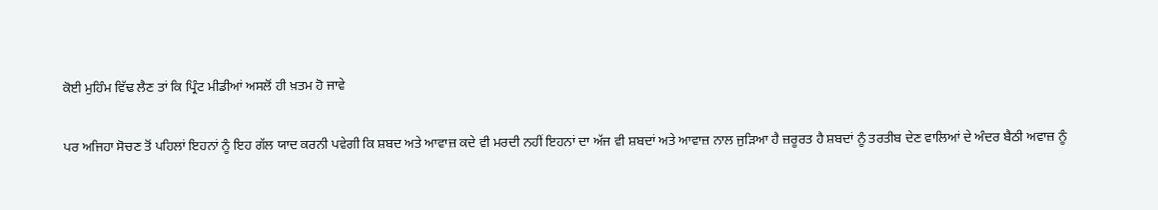ਕੋਈ ਮੁਹਿੰਮ ਵਿੱਢ ਲੈਣ ਤਾਂ ਕਿ ਪ੍ਰਿੰਟ ਮੀਡੀਆਂ ਅਸਲੋਂ ਹੀ ਖ਼ਤਮ ਹੋ ਜਾਵੇ

ਪਰ ਅਜਿਹਾ ਸੋਚਣ ਤੋਂ ਪਹਿਲਾਂ ਇਹਨਾਂ ਨੂੰ ਇਹ ਗੱਲ ਯਾਦ ਕਰਨੀ ਪਵੇਗੀ ਕਿ ਸ਼ਬਦ ਅਤੇ ਆਵਾਜ਼ ਕਦੇ ਵੀ ਮਰਦੀ ਨਹੀਂ ਇਹਨਾਂ ਦਾ ਅੱਜ ਵੀ ਸ਼ਬਦਾਂ ਅਤੇ ਆਵਾਜ਼ ਨਾਲ ਜੁੜਿਆ ਹੈ ਜ਼ਰੂਰਤ ਹੈ ਸ਼ਬਦਾਂ ਨੂੰ ਤਰਤੀਬ ਦੇਣ ਵਾਲਿਆਂ ਦੇ ਅੰਦਰ ਬੈਠੀ ਅਵਾਜ਼ ਨੂੰ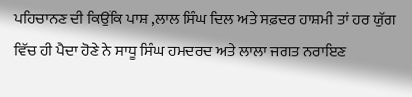ਪਹਿਚਾਨਣ ਦੀ ਕਿਉਂਕਿ ਪਾਸ਼ ,ਲਾਲ ਸਿੰਘ ਦਿਲ ਅਤੇ ਸਫ਼ਦਰ ਹਾਸ਼ਮੀ ਤਾਂ ਹਰ ਯੁੱਗ ਵਿੱਚ ਹੀ ਪੈਦਾ ਹੋਣੇ ਨੇ ਸਾਧੂ ਸਿੰਘ ਹਮਦਰਦ ਅਤੇ ਲਾਲਾ ਜਗਤ ਨਰਾਇਣ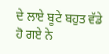ਦੇ ਲਾਏ ਬੂਟੇ ਬਹੁਤ ਵੱਡੇ ਹੋ ਗਏ ਨੇ